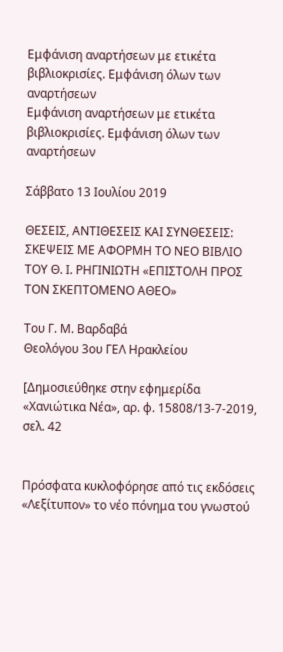Εμφάνιση αναρτήσεων με ετικέτα βιβλιοκρισίες. Εμφάνιση όλων των αναρτήσεων
Εμφάνιση αναρτήσεων με ετικέτα βιβλιοκρισίες. Εμφάνιση όλων των αναρτήσεων

Σάββατο 13 Ιουλίου 2019

ΘΕΣΕΙΣ, ΑΝΤΙΘΕΣΕΙΣ ΚΑΙ ΣΥΝΘΕΣΕΙΣ: ΣΚΕΨΕΙΣ ΜΕ ΑΦΟΡΜΗ ΤΟ ΝΕΟ ΒΙΒΛΙΟ ΤΟΥ Θ. Ι. ΡΗΓΙΝΙΩΤΗ «ΕΠΙΣΤΟΛΗ ΠΡΟΣ ΤΟΝ ΣΚΕΠΤΟΜΕΝΟ ΑΘΕΟ»

Του Γ. Μ. Βαρδαβά
Θεολόγου 3ου ΓΕΛ Ηρακλείου

[Δημοσιεύθηκε στην εφημερίδα «Χανιώτικα Νέα», αρ. φ. 15808/13-7-2019, σελ. 42


Πρόσφατα κυκλοφόρησε από τις εκδόσεις «Λεξίτυπον» το νέο πόνημα του γνωστού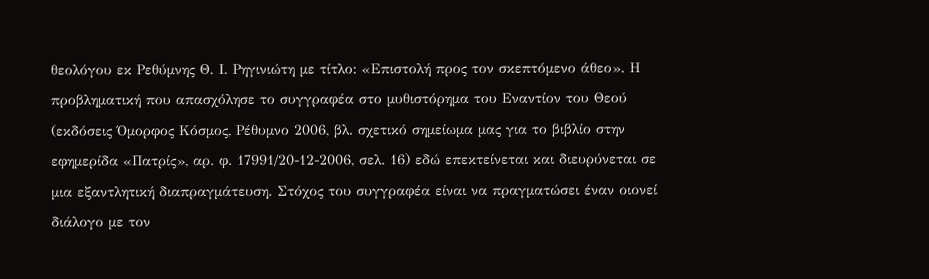θεολόγου εκ Ρεθύμνης Θ. Ι. Ρηγινιώτη με τίτλο: «Επιστολή προς τον σκεπτόμενο άθεο». Η προβληματική που απασχόλησε το συγγραφέα στο μυθιστόρημα του Εναντίον του Θεού (εκδόσεις Όμορφος Κόσμος, Ρέθυμνο 2006, βλ. σχετικό σημείωμα μας για το βιβλίο στην εφημερίδα «Πατρίς», αρ. φ. 17991/20-12-2006, σελ. 16) εδώ επεκτείνεται και διευρύνεται σε μια εξαντλητική διαπραγμάτευση. Στόχος του συγγραφέα είναι να πραγματώσει έναν οιονεί διάλογο με τον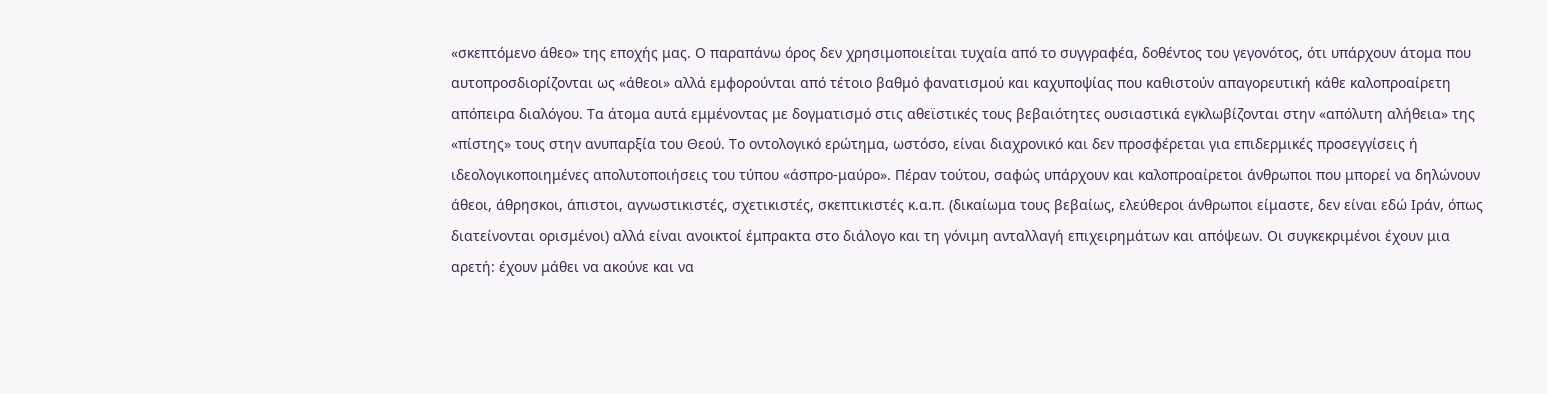«σκεπτόμενο άθεο» της εποχής μας. Ο παραπάνω όρος δεν χρησιμοποιείται τυχαία από το συγγραφέα, δοθέντος του γεγονότος, ότι υπάρχουν άτομα που αυτοπροσδιορίζονται ως «άθεοι» αλλά εμφορούνται από τέτοιο βαθμό φανατισμού και καχυποψίας που καθιστούν απαγορευτική κάθε καλοπροαίρετη απόπειρα διαλόγου. Τα άτομα αυτά εμμένοντας με δογματισμό στις αθεϊστικές τους βεβαιότητες ουσιαστικά εγκλωβίζονται στην «απόλυτη αλήθεια» της «πίστης» τους στην ανυπαρξία του Θεού. Το οντολογικό ερώτημα, ωστόσο, είναι διαχρονικό και δεν προσφέρεται για επιδερμικές προσεγγίσεις ή ιδεολογικοποιημένες απολυτοποιήσεις του τύπου «άσπρο-μαύρο». Πέραν τούτου, σαφώς υπάρχουν και καλοπροαίρετοι άνθρωποι που μπορεί να δηλώνουν άθεοι, άθρησκοι, άπιστοι, αγνωστικιστές, σχετικιστές, σκεπτικιστές κ.α.π. (δικαίωμα τους βεβαίως, ελεύθεροι άνθρωποι είμαστε, δεν είναι εδώ Ιράν, όπως διατείνονται ορισμένοι) αλλά είναι ανοικτοί έμπρακτα στο διάλογο και τη γόνιμη ανταλλαγή επιχειρημάτων και απόψεων. Οι συγκεκριμένοι έχουν μια αρετή: έχουν μάθει να ακούνε και να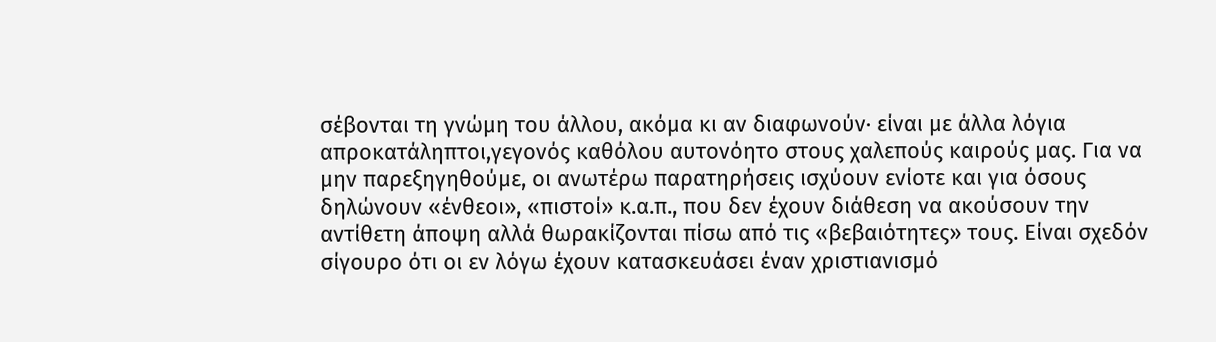σέβονται τη γνώμη του άλλου, ακόμα κι αν διαφωνούν· είναι με άλλα λόγια απροκατάληπτοι,γεγονός καθόλου αυτονόητο στους χαλεπούς καιρούς μας. Για να μην παρεξηγηθούμε, οι ανωτέρω παρατηρήσεις ισχύουν ενίοτε και για όσους δηλώνουν «ένθεοι», «πιστοί» κ.α.π., που δεν έχουν διάθεση να ακούσουν την αντίθετη άποψη αλλά θωρακίζονται πίσω από τις «βεβαιότητες» τους. Είναι σχεδόν σίγουρο ότι οι εν λόγω έχουν κατασκευάσει έναν χριστιανισμό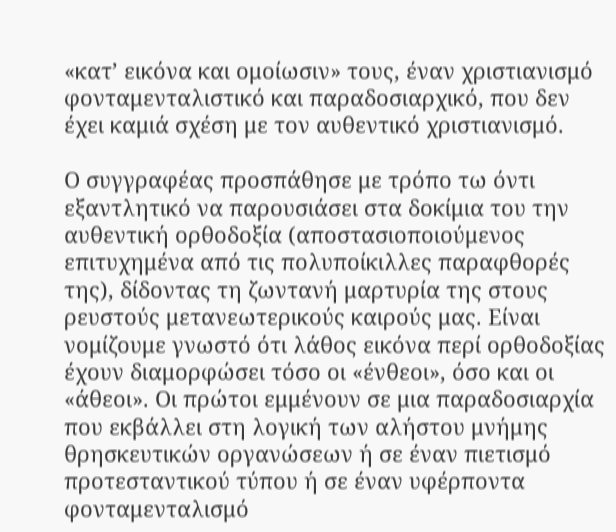«κατ’ εικόνα και ομοίωσιν» τους, έναν χριστιανισμό φονταμενταλιστικό και παραδοσιαρχικό, που δεν έχει καμιά σχέση με τον αυθεντικό χριστιανισμό.

Ο συγγραφέας προσπάθησε με τρόπο τω όντι εξαντλητικό να παρουσιάσει στα δοκίμια του την αυθεντική ορθοδοξία (αποστασιοποιούμενος επιτυχημένα από τις πολυποίκιλλες παραφθορές της), δίδοντας τη ζωντανή μαρτυρία της στους ρευστούς μετανεωτερικούς καιρούς μας. Είναι νομίζουμε γνωστό ότι λάθος εικόνα περί ορθοδοξίας έχουν διαμορφώσει τόσο οι «ένθεοι», όσο και οι «άθεοι». Οι πρώτοι εμμένουν σε μια παραδοσιαρχία που εκβάλλει στη λογική των αλήστου μνήμης θρησκευτικών οργανώσεων ή σε έναν πιετισμό προτεσταντικού τύπου ή σε έναν υφέρποντα φονταμενταλισμό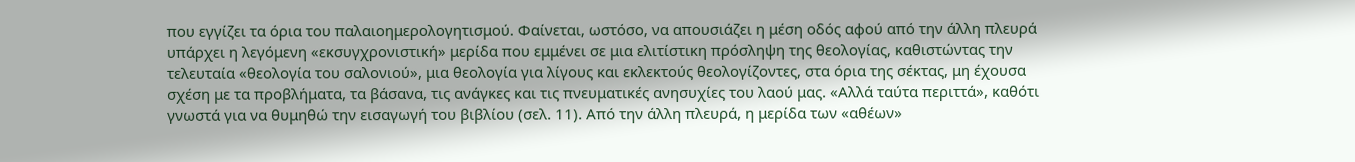που εγγίζει τα όρια του παλαιοημερολογητισμού. Φαίνεται, ωστόσο, να απουσιάζει η μέση οδός αφού από την άλλη πλευρά υπάρχει η λεγόμενη «εκσυγχρονιστική» μερίδα που εμμένει σε μια ελιτίστικη πρόσληψη της θεολογίας, καθιστώντας την τελευταία «θεολογία του σαλονιού», μια θεολογία για λίγους και εκλεκτούς θεολογίζοντες, στα όρια της σέκτας, μη έχουσα σχέση με τα προβλήματα, τα βάσανα, τις ανάγκες και τις πνευματικές ανησυχίες του λαού μας. «Αλλά ταύτα περιττά», καθότι γνωστά για να θυμηθώ την εισαγωγή του βιβλίου (σελ. 11). Από την άλλη πλευρά, η μερίδα των «αθέων»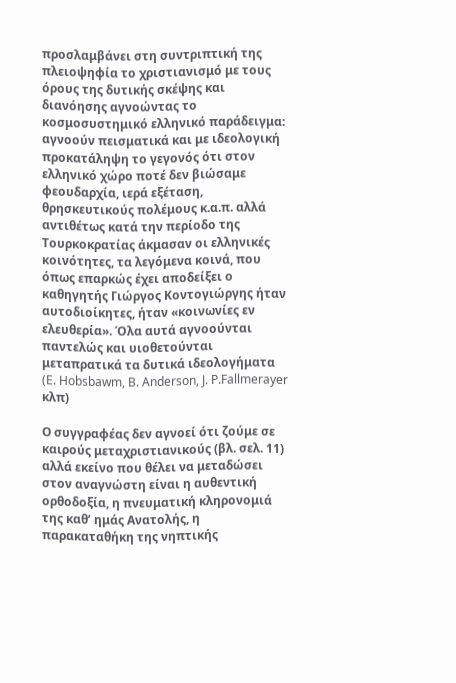προσλαμβάνει στη συντριπτική της πλειοψηφία το χριστιανισμό με τους όρους της δυτικής σκέψης και διανόησης αγνοώντας το κοσμοσυστημικό ελληνικό παράδειγμα: αγνοούν πεισματικά και με ιδεολογική προκατάληψη το γεγονός ότι στον ελληνικό χώρο ποτέ δεν βιώσαμε φεουδαρχία, ιερά εξέταση, θρησκευτικούς πολέμους κ.α.π. αλλά αντιθέτως κατά την περίοδο της Τουρκοκρατίας άκμασαν οι ελληνικές κοινότητες, τα λεγόμενα κοινά, που όπως επαρκώς έχει αποδείξει ο καθηγητής Γιώργος Κοντογιώργης ήταν αυτοδιοίκητες, ήταν «κοινωνίες εν ελευθερία». Όλα αυτά αγνοούνται παντελώς και υιοθετούνται μεταπρατικά τα δυτικά ιδεολογήματα (E. Hobsbawm, B. Anderson, J. P.Fallmerayer κλπ)

Ο συγγραφέας δεν αγνοεί ότι ζούμε σε καιρούς μεταχριστιανικούς (βλ. σελ. 11) αλλά εκείνο που θέλει να μεταδώσει στον αναγνώστη είναι η αυθεντική ορθοδοξία, η πνευματική κληρονομιά της καθ’ ημάς Ανατολής, η παρακαταθήκη της νηπτικής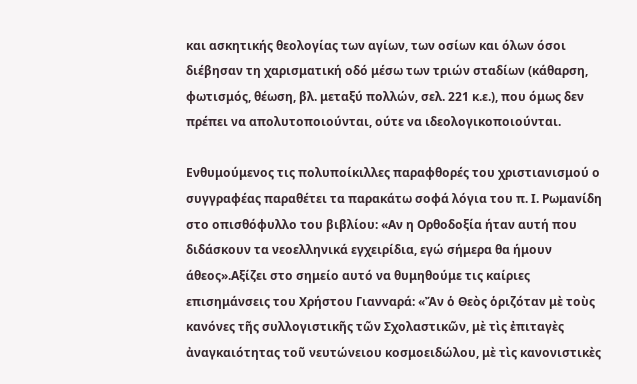και ασκητικής θεολογίας των αγίων, των οσίων και όλων όσοι διέβησαν τη χαρισματική οδό μέσω των τριών σταδίων (κάθαρση, φωτισμός, θέωση, βλ. μεταξύ πολλών, σελ. 221 κ.ε.), που όμως δεν πρέπει να απολυτοποιούνται, ούτε να ιδεολογικοποιούνται.

Eνθυμούμενος τις πολυποίκιλλες παραφθορές του χριστιανισμού ο συγγραφέας παραθέτει τα παρακάτω σοφά λόγια του π. Ι. Ρωμανίδη στο οπισθόφυλλο του βιβλίου: «Αν η Ορθοδοξία ήταν αυτή που διδάσκουν τα νεοελληνικά εγχειρίδια, εγώ σήμερα θα ήμουν άθεος».Αξίζει στο σημείο αυτό να θυμηθούμε τις καίριες επισημάνσεις του Χρήστου Γιανναρά: «Ἄν ὁ Θεὸς ὁριζόταν μὲ τοὺς κανόνες τῆς συλλογιστικῆς τῶν Σχολαστικῶν, μὲ τὶς ἐπιταγὲς ἀναγκαιότητας τοῦ νευτώνειου κοσμοειδώλου, μὲ τὶς κανονιστικὲς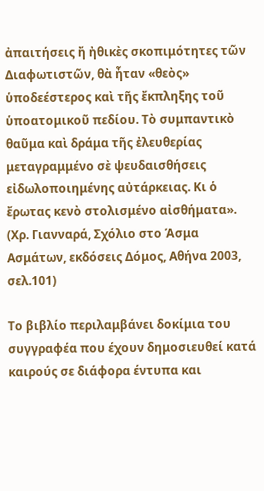ἀπαιτήσεις ἤ ἠθικὲς σκοπιμότητες τῶν Διαφωτιστῶν, θὰ ἦταν «θεὸς» ὑποδεέστερος καὶ τῆς ἔκπληξης τοῦ ὑποατομικοῦ πεδίου. Τὸ συμπαντικὸ θαῦμα καὶ δράμα τῆς ἐλευθερίας μεταγραμμένο σὲ ψευδαισθήσεις εἰδωλοποιημένης αὐτάρκειας. Κι ὁ ἔρωτας κενὸ στολισμένο αἰσθήματα». (Χρ. Γιανναρά, Σχόλιο στο Άσμα Ασμάτων, εκδόσεις Δόμος, Αθήνα 2003, σελ.101)

Το βιβλίο περιλαμβάνει δοκίμια του συγγραφέα που έχουν δημοσιευθεί κατά καιρούς σε διάφορα έντυπα και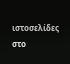ιστοσελίδες στο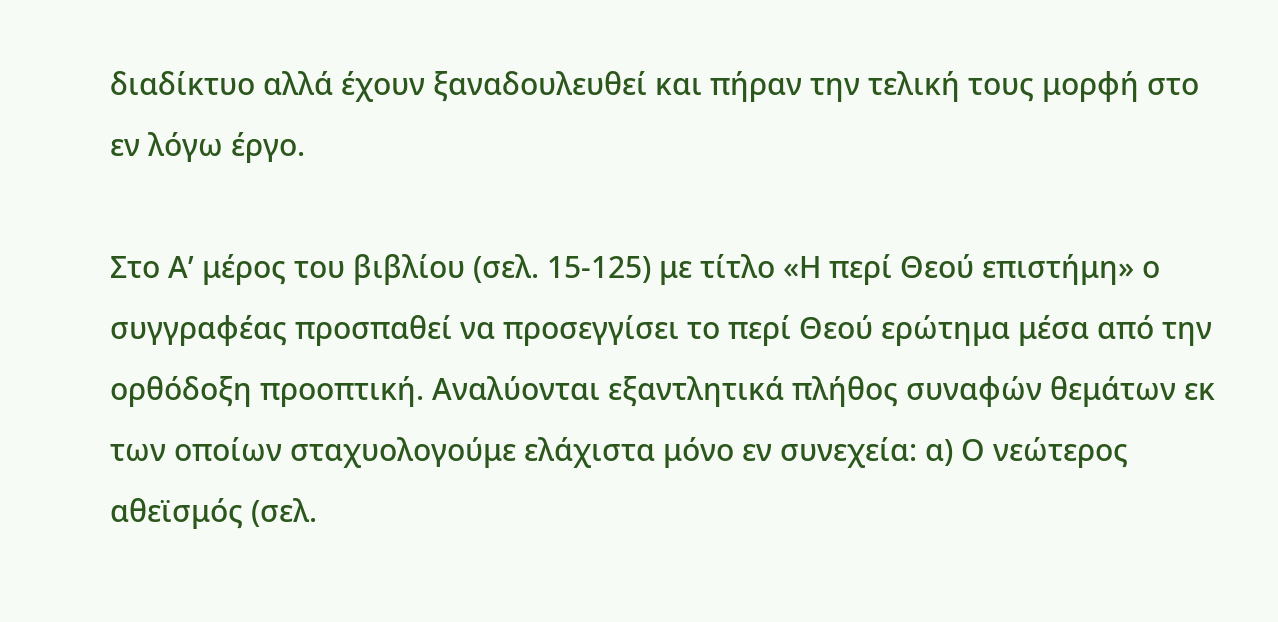διαδίκτυο αλλά έχουν ξαναδουλευθεί και πήραν την τελική τους μορφή στο εν λόγω έργο.

Στο Α’ μέρος του βιβλίου (σελ. 15-125) με τίτλο «Η περί Θεού επιστήμη» ο συγγραφέας προσπαθεί να προσεγγίσει το περί Θεού ερώτημα μέσα από την ορθόδοξη προοπτική. Αναλύονται εξαντλητικά πλήθος συναφών θεμάτων εκ των οποίων σταχυολογούμε ελάχιστα μόνο εν συνεχεία: α) Ο νεώτερος αθεϊσμός (σελ.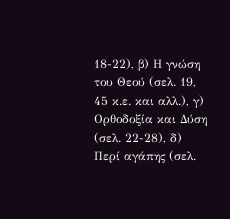18-22), β) Η γνώση του Θεού (σελ. 19, 45 κ.ε. και αλλ.), γ) Ορθοδοξία και Δύση (σελ. 22-28), δ) Περί αγάπης (σελ.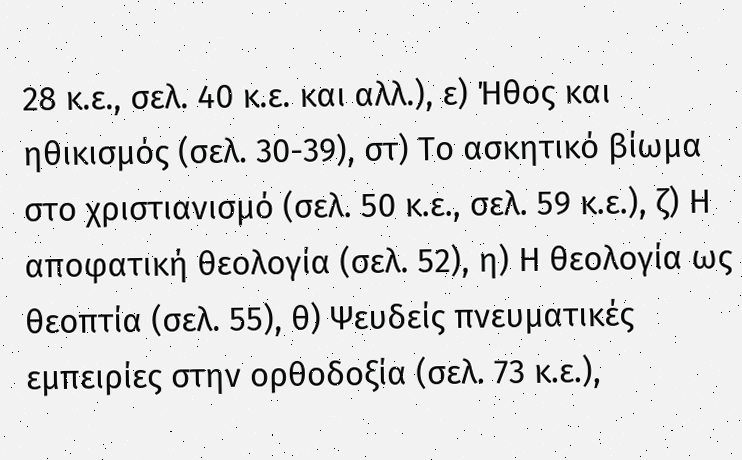28 κ.ε., σελ. 40 κ.ε. και αλλ.), ε) Ήθος και ηθικισμός (σελ. 30-39), στ) Το ασκητικό βίωμα στο χριστιανισμό (σελ. 50 κ.ε., σελ. 59 κ.ε.), ζ) Η αποφατική θεολογία (σελ. 52), η) Η θεολογία ως θεοπτία (σελ. 55), θ) Ψευδείς πνευματικές εμπειρίες στην ορθοδοξία (σελ. 73 κ.ε.),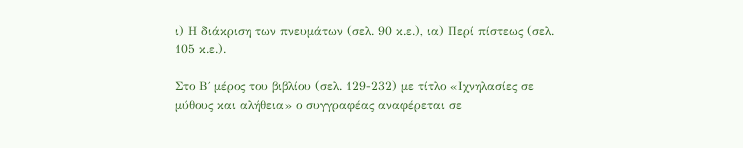ι) Η διάκριση των πνευμάτων (σελ. 90 κ.ε.), ια) Περί πίστεως (σελ. 105 κ.ε.).

Στο Β΄ μέρος του βιβλίου (σελ. 129-232) με τίτλο «Ιχνηλασίες σε μύθους και αλήθεια» ο συγγραφέας αναφέρεται σε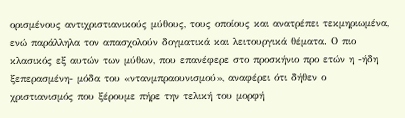ορισμένους αντιχριστιανικούς μύθους, τους οποίους και ανατρέπει τεκμηριωμένα, ενώ παράλληλα τον απασχολούν δογματικά και λειτουργικά θέματα. Ο πιο κλασικός εξ αυτών των μύθων, που επανέφερε στο προσκήνιο προ ετών η -ήδη ξεπερασμένη- μόδα του «ντανμπραουνισμού», αναφέρει ότι δήθεν ο χριστιανισμός που ξέρουμε πήρε την τελική του μορφή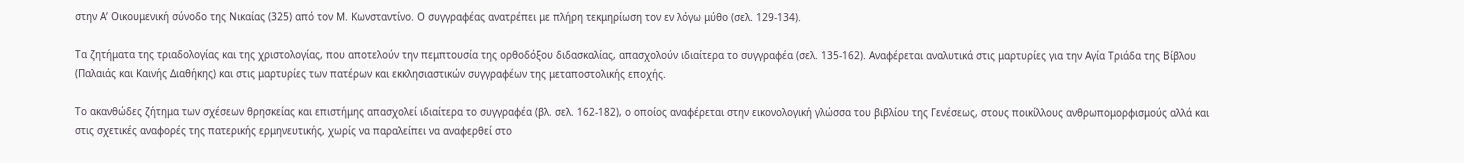στην Α’ Οικουμενική σύνοδο της Νικαίας (325) από τον Μ. Κωνσταντίνο. Ο συγγραφέας ανατρέπει με πλήρη τεκμηρίωση τον εν λόγω μύθο (σελ. 129-134).

Τα ζητήματα της τριαδολογίας και της χριστολογίας, που αποτελούν την πεμπτουσία της ορθοδόξου διδασκαλίας, απασχολούν ιδιαίτερα το συγγραφέα (σελ. 135-162). Αναφέρεται αναλυτικά στις μαρτυρίες για την Αγία Τριάδα της Βίβλου (Παλαιάς και Καινής Διαθήκης) και στις μαρτυρίες των πατέρων και εκκλησιαστικών συγγραφέων της μεταποστολικής εποχής.

Το ακανθώδες ζήτημα των σχέσεων θρησκείας και επιστήμης απασχολεί ιδιαίτερα το συγγραφέα (βλ. σελ. 162-182), ο οποίος αναφέρεται στην εικονολογική γλώσσα του βιβλίου της Γενέσεως, στους ποικίλλους ανθρωπομορφισμούς αλλά και στις σχετικές αναφορές της πατερικής ερμηνευτικής, χωρίς να παραλείπει να αναφερθεί στο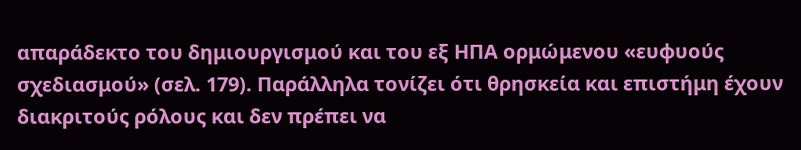απαράδεκτο του δημιουργισμού και του εξ ΗΠΑ ορμώμενου «ευφυούς σχεδιασμού» (σελ. 179). Παράλληλα τονίζει ότι θρησκεία και επιστήμη έχουν διακριτούς ρόλους και δεν πρέπει να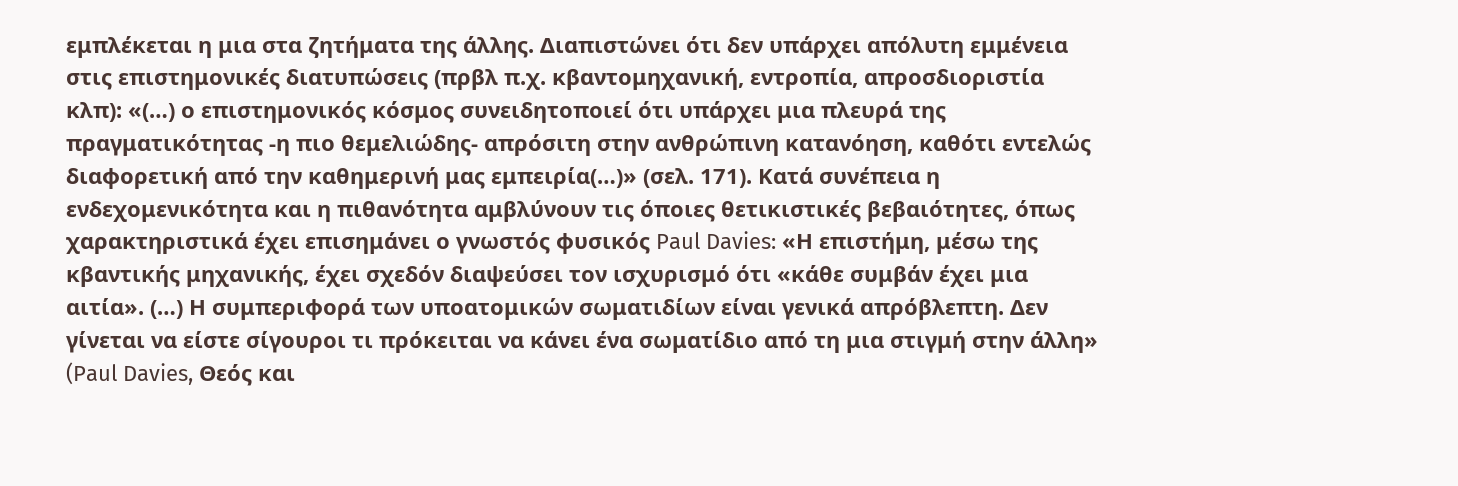εμπλέκεται η μια στα ζητήματα της άλλης. Διαπιστώνει ότι δεν υπάρχει απόλυτη εμμένεια στις επιστημονικές διατυπώσεις (πρβλ π.χ. κβαντομηχανική, εντροπία, απροσδιοριστία κλπ): «(…) ο επιστημονικός κόσμος συνειδητοποιεί ότι υπάρχει μια πλευρά της πραγματικότητας -η πιο θεμελιώδης- απρόσιτη στην ανθρώπινη κατανόηση, καθότι εντελώς διαφορετική από την καθημερινή μας εμπειρία(…)» (σελ. 171). Κατά συνέπεια η ενδεχομενικότητα και η πιθανότητα αμβλύνουν τις όποιες θετικιστικές βεβαιότητες, όπως χαρακτηριστικά έχει επισημάνει ο γνωστός φυσικός Paul Davies: «Η επιστήμη, μέσω της κβαντικής μηχανικής, έχει σχεδόν διαψεύσει τον ισχυρισμό ότι «κάθε συμβάν έχει μια αιτία». (…) Η συμπεριφορά των υποατομικών σωματιδίων είναι γενικά απρόβλεπτη. Δεν γίνεται να είστε σίγουροι τι πρόκειται να κάνει ένα σωματίδιο από τη μια στιγμή στην άλλη» (Paul Davies, Θεός και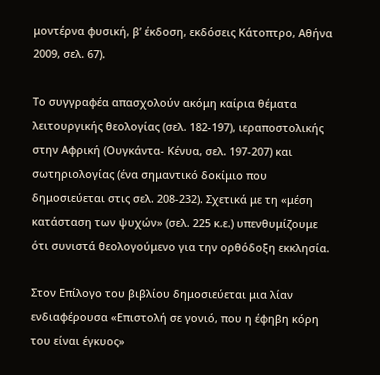μοντέρνα φυσική, β’ έκδοση, εκδόσεις Κάτοπτρο, Αθήνα 2009, σελ. 67).

Το συγγραφέα απασχολούν ακόμη καίρια θέματα λειτουργικής θεολογίας (σελ. 182-197), ιεραποστολικής στην Αφρική (Ουγκάντα- Κένυα, σελ. 197-207) και σωτηριολογίας (ένα σημαντικό δοκίμιο που δημοσιεύεται στις σελ. 208-232). Σχετικά με τη «μέση κατάσταση των ψυχών» (σελ. 225 κ.ε.) υπενθυμίζουμε ότι συνιστά θεολογούμενο για την ορθόδοξη εκκλησία.

Στον Επίλογο του βιβλίου δημοσιεύεται μια λίαν ενδιαφέρουσα «Επιστολή σε γονιό, που η έφηβη κόρη του είναι έγκυος»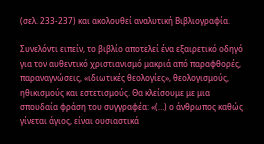(σελ. 233-237) και ακολουθεί αναλυτική Βιβλιογραφία.

Συνελόντι ειπείν, το βιβλίο αποτελεί ένα εξαιρετικό οδηγό για τον αυθεντικό χριστιανισμό μακριά από παραφθορές, παραναγνώσεις, «ιδιωτικές θεολογίες», θεολογισμούς, ηθικισμούς και εστετισμούς. Θα κλείσουμε με μια σπουδαία φράση του συγγραφέα: «(…) ο άνθρωπος καθώς γίνεται άγιος, είναι ουσιαστικά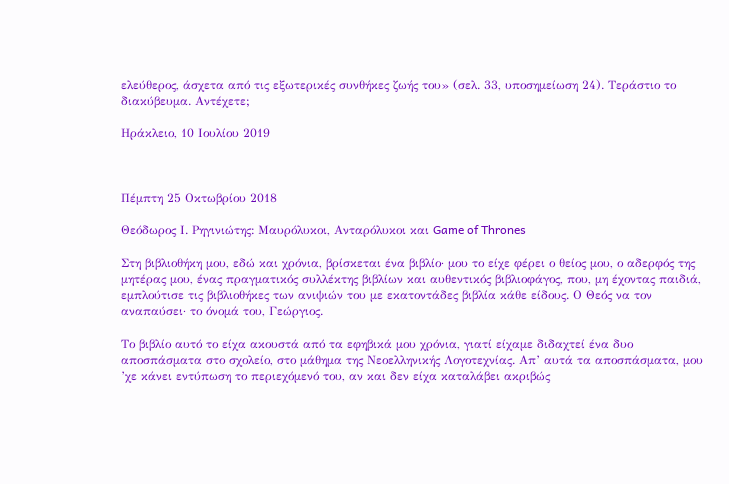ελεύθερος, άσχετα από τις εξωτερικές συνθήκες ζωής του» (σελ. 33, υποσημείωση 24). Τεράστιο το διακύβευμα. Αντέχετε;

Ηράκλειο, 10 Ιουλίου 2019



Πέμπτη 25 Οκτωβρίου 2018

Θεόδωρος Ι. Ρηγινιώτης: Μαυρόλυκοι, Ανταρόλυκοι και Game of Thrones

Στη βιβλιοθήκη μου, εδώ και χρόνια, βρίσκεται ένα βιβλίο· μου το είχε φέρει ο θείος μου, ο αδερφός της μητέρας μου, ένας πραγματικός συλλέκτης βιβλίων και αυθεντικός βιβλιοφάγος, που, μη έχοντας παιδιά, εμπλούτισε τις βιβλιοθήκες των ανιψιών του με εκατοντάδες βιβλία κάθε είδους. Ο Θεός να τον αναπαύσει· το όνομά του, Γεώργιος.

Το βιβλίο αυτό το είχα ακουστά από τα εφηβικά μου χρόνια, γιατί είχαμε διδαχτεί ένα δυο αποσπάσματα στο σχολείο, στο μάθημα της Νεοελληνικής Λογοτεχνίας. Απ’ αυτά τα αποσπάσματα, μου ’χε κάνει εντύπωση το περιεχόμενό του, αν και δεν είχα καταλάβει ακριβώς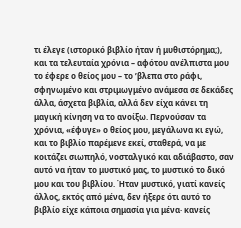τι έλεγε (ιστορικό βιβλίο ήταν ή μυθιστόρημα;), και τα τελευταία χρόνια – αφότου ανέλπιστα μου το έφερε ο θείος μου – το ’βλεπα στο ράφι, σφηνωμένο και στριμωγμένο ανάμεσα σε δεκάδες άλλα, άσχετα βιβλία, αλλά δεν είχα κάνει τη μαγική κίνηση να το ανοίξω. Περνούσαν τα χρόνια, «έφυγε» ο θείος μου, μεγάλωνα κι εγώ, και το βιβλίο παρέμενε εκεί, σταθερά, να με κοιτάζει σιωπηλό, νοσταλγικό και αδιάβαστο, σαν αυτό να ήταν το μυστικό μας, το μυστικό το δικό μου και του βιβλίου. Ήταν μυστικό, γιατί κανείς άλλος, εκτός από μένα, δεν ήξερε ότι αυτό το βιβλίο είχε κάποια σημασία για μένα· κανείς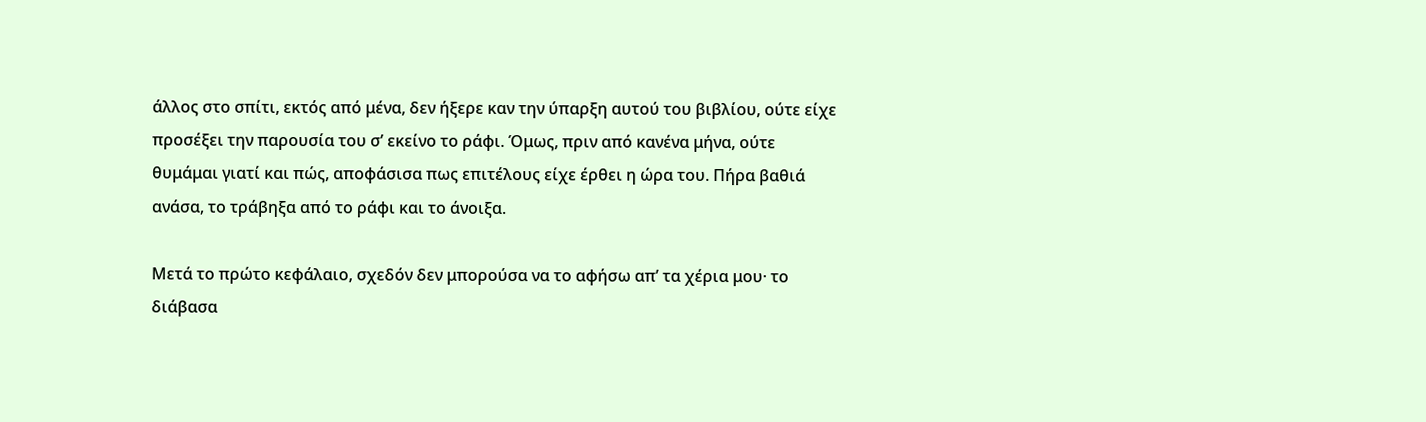άλλος στο σπίτι, εκτός από μένα, δεν ήξερε καν την ύπαρξη αυτού του βιβλίου, ούτε είχε προσέξει την παρουσία του σ’ εκείνο το ράφι. Όμως, πριν από κανένα μήνα, ούτε θυμάμαι γιατί και πώς, αποφάσισα πως επιτέλους είχε έρθει η ώρα του. Πήρα βαθιά ανάσα, το τράβηξα από το ράφι και το άνοιξα.

Μετά το πρώτο κεφάλαιο, σχεδόν δεν μπορούσα να το αφήσω απ’ τα χέρια μου· το διάβασα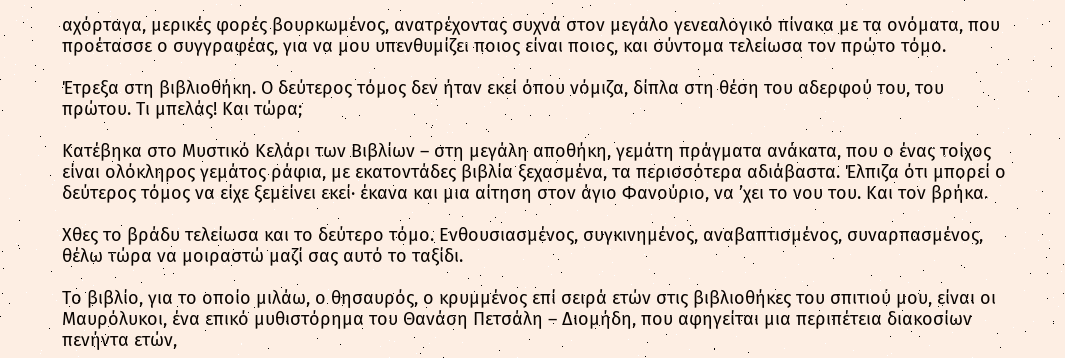αχόρταγα, μερικές φορές βουρκωμένος, ανατρέχοντας συχνά στον μεγάλο γενεαλογικό πίνακα με τα ονόματα, που προέτασσε ο συγγραφέας, για να μου υπενθυμίζει ποιος είναι ποιος, και σύντομα τελείωσα τον πρώτο τόμο.

Έτρεξα στη βιβλιοθήκη. Ο δεύτερος τόμος δεν ήταν εκεί όπου νόμιζα, δίπλα στη θέση του αδερφού του, του πρώτου. Τι μπελάς! Και τώρα;

Κατέβηκα στο Μυστικό Κελάρι των Βιβλίων – στη μεγάλη αποθήκη, γεμάτη πράγματα ανάκατα, που ο ένας τοίχος είναι ολόκληρος γεμάτος ράφια, με εκατοντάδες βιβλία ξεχασμένα, τα περισσότερα αδιάβαστα. Έλπιζα ότι μπορεί ο δεύτερος τόμος να είχε ξεμείνει εκεί· έκανα και μια αίτηση στον άγιο Φανούριο, να ’χει το νου του. Και τον βρήκα.

Χθες το βράδυ τελείωσα και το δεύτερο τόμο. Ενθουσιασμένος, συγκινημένος, αναβαπτισμένος, συναρπασμένος, θέλω τώρα να μοιραστώ μαζί σας αυτό το ταξίδι.

Το βιβλίο, για το οποίο μιλάω, ο θησαυρός, ο κρυμμένος επί σειρά ετών στις βιβλιοθήκες του σπιτιού μου, είναι οι Μαυρόλυκοι, ένα επικό μυθιστόρημα του Θανάση Πετσάλη – Διομήδη, που αφηγείται μια περιπέτεια διακοσίων πενήντα ετών,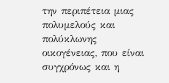την περιπέτεια μιας πολυμελούς και πολύκλωνης οικογένειας, που είναι συγχρόνως και η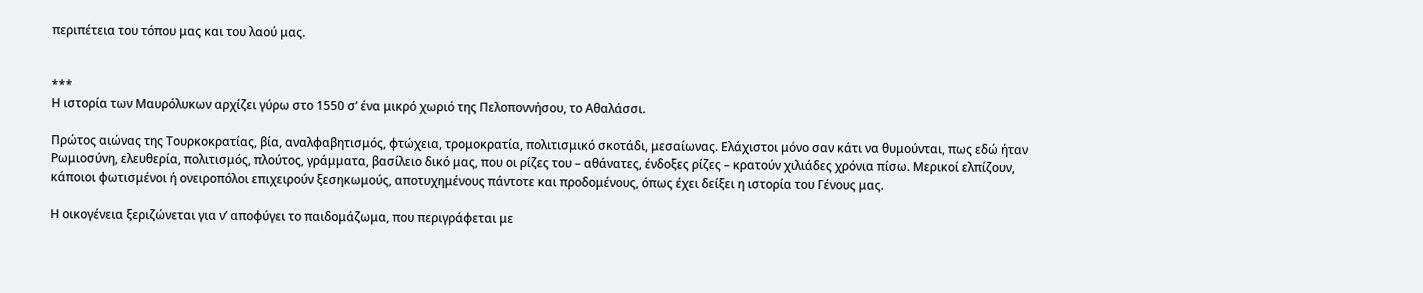περιπέτεια του τόπου μας και του λαού μας.


***
Η ιστορία των Μαυρόλυκων αρχίζει γύρω στο 1550 σ’ ένα μικρό χωριό της Πελοποννήσου, το Αθαλάσσι.

Πρώτος αιώνας της Τουρκοκρατίας, βία, αναλφαβητισμός, φτώχεια, τρομοκρατία, πολιτισμικό σκοτάδι, μεσαίωνας. Ελάχιστοι μόνο σαν κάτι να θυμούνται, πως εδώ ήταν Ρωμιοσύνη, ελευθερία, πολιτισμός, πλούτος, γράμματα, βασίλειο δικό μας, που οι ρίζες του – αθάνατες, ένδοξες ρίζες – κρατούν χιλιάδες χρόνια πίσω. Μερικοί ελπίζουν, κάποιοι φωτισμένοι ή ονειροπόλοι επιχειρούν ξεσηκωμούς, αποτυχημένους πάντοτε και προδομένους, όπως έχει δείξει η ιστορία του Γένους μας.

Η οικογένεια ξεριζώνεται για ν’ αποφύγει το παιδομάζωμα, που περιγράφεται με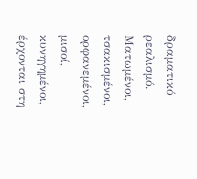δραματικό ρεαλισμό. Ματωμένοι, τσακισμένοι, ορφανεμένοι, μισοί, κυνηγημένοι, έρχονται στη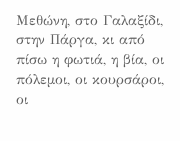Μεθώνη, στο Γαλαξίδι, στην Πάργα, κι από πίσω η φωτιά, η βία, οι πόλεμοι, οι κουρσάροι, οι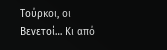Τούρκοι, οι Βενετοί… Κι από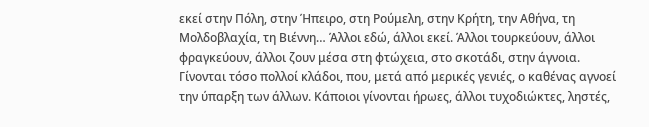εκεί στην Πόλη, στην Ήπειρο, στη Ρούμελη, στην Κρήτη, την Αθήνα, τη Μολδοβλαχία, τη Βιέννη… Άλλοι εδώ, άλλοι εκεί. Άλλοι τουρκεύουν, άλλοι φραγκεύουν, άλλοι ζουν μέσα στη φτώχεια, στο σκοτάδι, στην άγνοια. Γίνονται τόσο πολλοί κλάδοι, που, μετά από μερικές γενιές, ο καθένας αγνοεί την ύπαρξη των άλλων. Κάποιοι γίνονται ήρωες, άλλοι τυχοδιώκτες, ληστές,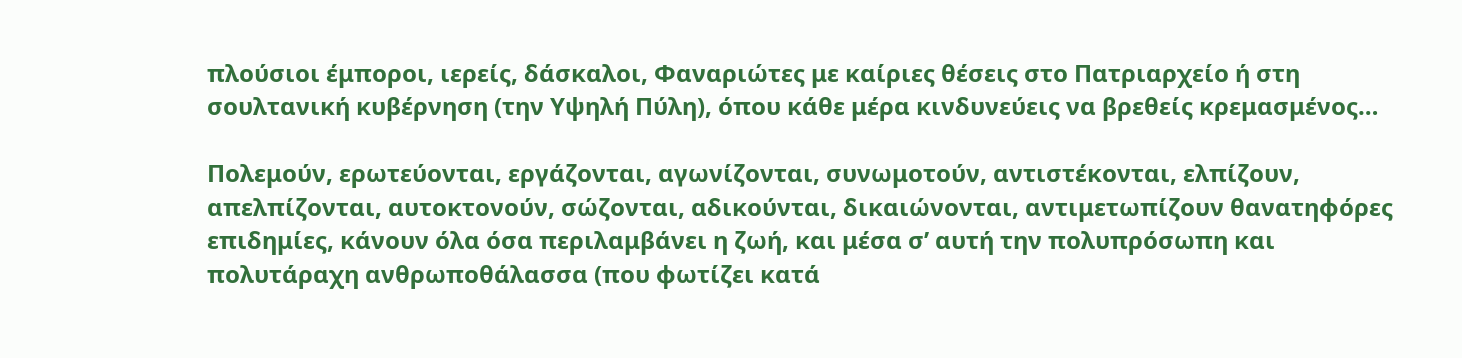πλούσιοι έμποροι, ιερείς, δάσκαλοι, Φαναριώτες με καίριες θέσεις στο Πατριαρχείο ή στη σουλτανική κυβέρνηση (την Υψηλή Πύλη), όπου κάθε μέρα κινδυνεύεις να βρεθείς κρεμασμένος…

Πολεμούν, ερωτεύονται, εργάζονται, αγωνίζονται, συνωμοτούν, αντιστέκονται, ελπίζουν, απελπίζονται, αυτοκτονούν, σώζονται, αδικούνται, δικαιώνονται, αντιμετωπίζουν θανατηφόρες επιδημίες, κάνουν όλα όσα περιλαμβάνει η ζωή, και μέσα σ’ αυτή την πολυπρόσωπη και πολυτάραχη ανθρωποθάλασσα (που φωτίζει κατά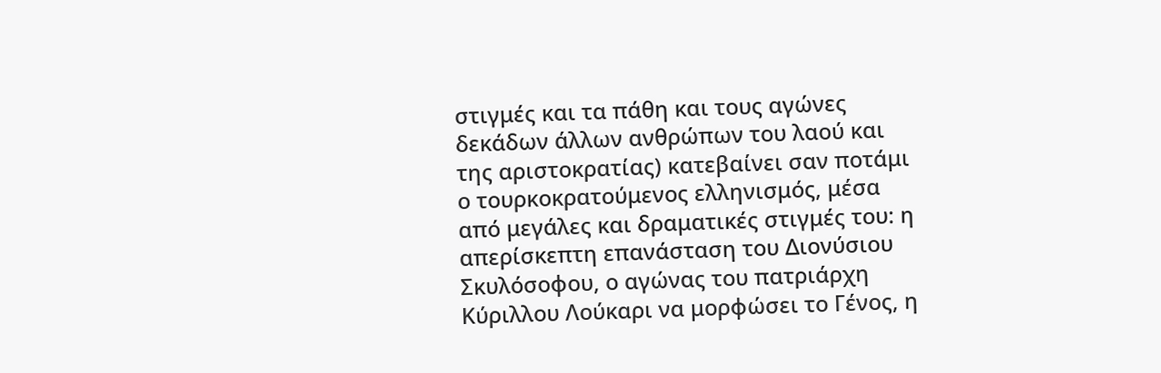στιγμές και τα πάθη και τους αγώνες δεκάδων άλλων ανθρώπων του λαού και της αριστοκρατίας) κατεβαίνει σαν ποτάμι ο τουρκοκρατούμενος ελληνισμός, μέσα από μεγάλες και δραματικές στιγμές του: η απερίσκεπτη επανάσταση του Διονύσιου Σκυλόσοφου, ο αγώνας του πατριάρχη Κύριλλου Λούκαρι να μορφώσει το Γένος, η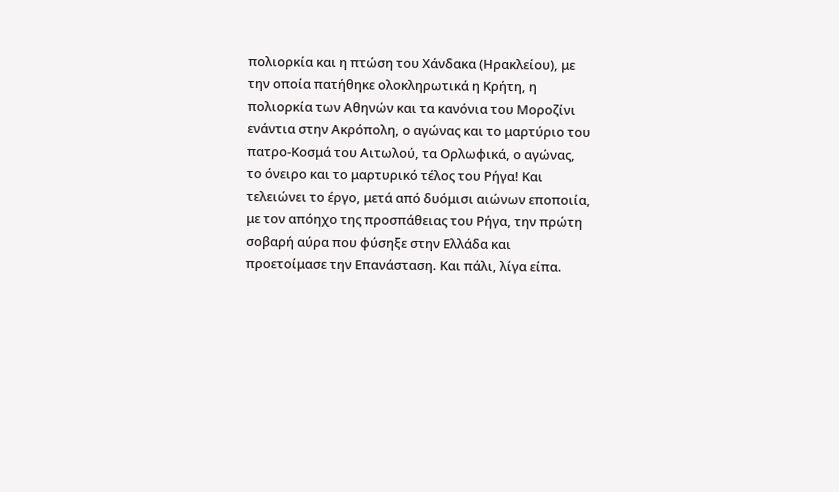πολιορκία και η πτώση του Χάνδακα (Ηρακλείου), με την οποία πατήθηκε ολοκληρωτικά η Κρήτη, η πολιορκία των Αθηνών και τα κανόνια του Μοροζίνι ενάντια στην Ακρόπολη, ο αγώνας και το μαρτύριο του πατρο-Κοσμά του Αιτωλού, τα Ορλωφικά, ο αγώνας, το όνειρο και το μαρτυρικό τέλος του Ρήγα! Και τελειώνει το έργο, μετά από δυόμισι αιώνων εποποιία, με τον απόηχο της προσπάθειας του Ρήγα, την πρώτη σοβαρή αύρα που φύσηξε στην Ελλάδα και προετοίμασε την Επανάσταση. Και πάλι, λίγα είπα.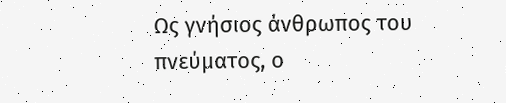Ως γνήσιος άνθρωπος του πνεύματος, ο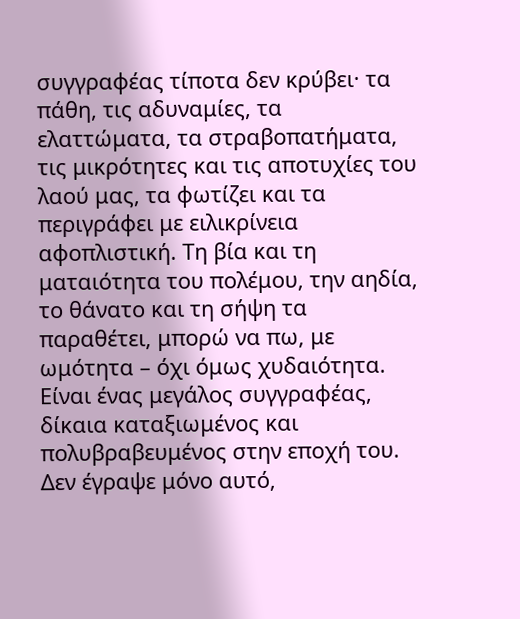συγγραφέας τίποτα δεν κρύβει· τα πάθη, τις αδυναμίες, τα ελαττώματα, τα στραβοπατήματα, τις μικρότητες και τις αποτυχίες του λαού μας, τα φωτίζει και τα περιγράφει με ειλικρίνεια αφοπλιστική. Τη βία και τη ματαιότητα του πολέμου, την αηδία, το θάνατο και τη σήψη τα παραθέτει, μπορώ να πω, με ωμότητα – όχι όμως χυδαιότητα. Είναι ένας μεγάλος συγγραφέας, δίκαια καταξιωμένος και πολυβραβευμένος στην εποχή του. Δεν έγραψε μόνο αυτό,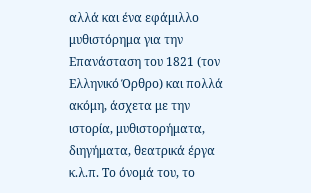αλλά και ένα εφάμιλλο μυθιστόρημα για την Επανάσταση του 1821 (τον Ελληνικό Όρθρο) και πολλά ακόμη, άσχετα με την ιστορία, μυθιστορήματα, διηγήματα, θεατρικά έργα κ.λ.π. Το όνομά του, το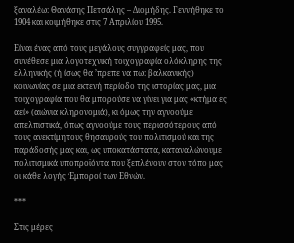ξαναλέω: Θανάσης Πετσάλης – Διομήδης. Γεννήθηκε το 1904 και κοιμήθηκε στις 7 Απριλίου 1995.

Είναι ένας από τους μεγάλους συγγραφείς μας, που συνέθεσε μια λογοτεχνική τοιχογραφία ολόκληρης της ελληνικής (ή ίσως θα ’πρεπε να πω: βαλκανικής) κοινωνίας σε μια εκτενή περίοδο της ιστορίας μας, μια τοιχογραφία που θα μπορούσε να γίνει για μας «κτήμα ες αεί» (αιώνια κληρονομιά), κι όμως την αγνοούμε απελπιστικά, όπως αγνοούμε τους περισσότερους από τους ανεκτίμητους θησαυρούς του πολιτισμού και της παράδοσής μας και, ως υποκατάστατα, καταναλώνουμε πολιτισμικά υποπροϊόντα που ξεπλένουν στον τόπο μας οι κάθε λογής Έμποροί των Εθνών.

***

Στις μέρες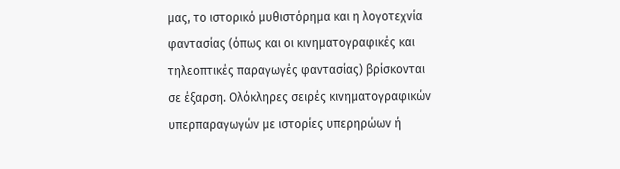μας, το ιστορικό μυθιστόρημα και η λογοτεχνία φαντασίας (όπως και οι κινηματογραφικές και τηλεοπτικές παραγωγές φαντασίας) βρίσκονται σε έξαρση. Ολόκληρες σειρές κινηματογραφικών υπερπαραγωγών με ιστορίες υπερηρώων ή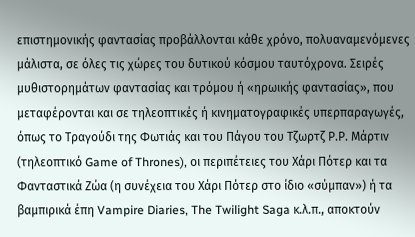επιστημονικής φαντασίας προβάλλονται κάθε χρόνο, πολυαναμενόμενες μάλιστα, σε όλες τις χώρες του δυτικού κόσμου ταυτόχρονα. Σειρές μυθιστορημάτων φαντασίας και τρόμου ή «ηρωικής φαντασίας», που μεταφέρονται και σε τηλεοπτικές ή κινηματογραφικές υπερπαραγωγές, όπως το Τραγούδι της Φωτιάς και του Πάγου του Τζωρτζ Ρ.Ρ. Μάρτιν (τηλεοπτικό Game of Thrones), οι περιπέτειες του Χάρι Πότερ και τα Φανταστικά Ζώα (η συνέχεια του Χάρι Πότερ στο ίδιο «σύμπαν») ή τα βαμπιρικά έπη Vampire Diaries, The Twilight Saga κ.λ.π., αποκτούν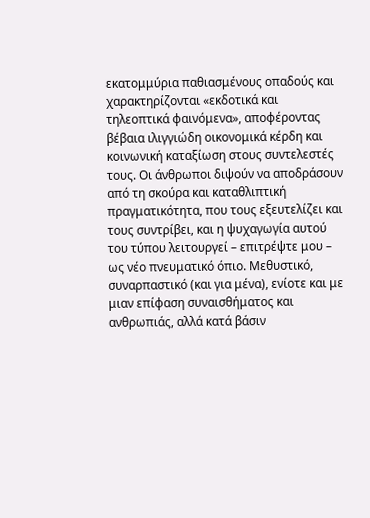εκατομμύρια παθιασμένους οπαδούς και χαρακτηρίζονται «εκδοτικά και τηλεοπτικά φαινόμενα», αποφέροντας βέβαια ιλιγγιώδη οικονομικά κέρδη και κοινωνική καταξίωση στους συντελεστές τους. Οι άνθρωποι διψούν να αποδράσουν από τη σκούρα και καταθλιπτική πραγματικότητα, που τους εξευτελίζει και τους συντρίβει, και η ψυχαγωγία αυτού του τύπου λειτουργεί – επιτρέψτε μου – ως νέο πνευματικό όπιο. Μεθυστικό, συναρπαστικό (και για μένα), ενίοτε και με μιαν επίφαση συναισθήματος και ανθρωπιάς, αλλά κατά βάσιν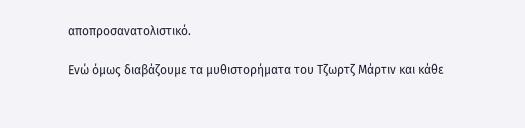αποπροσανατολιστικό.

Ενώ όμως διαβάζουμε τα μυθιστορήματα του Τζωρτζ Μάρτιν και κάθε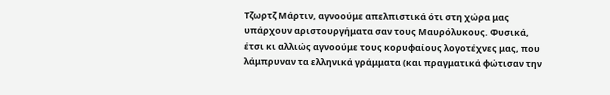Τζωρτζ Μάρτιν, αγνοούμε απελπιστικά ότι στη χώρα μας υπάρχουν αριστουργήματα σαν τους Μαυρόλυκους. Φυσικά, έτσι κι αλλιώς αγνοούμε τους κορυφαίους λογοτέχνες μας, που λάμπρυναν τα ελληνικά γράμματα (και πραγματικά φώτισαν την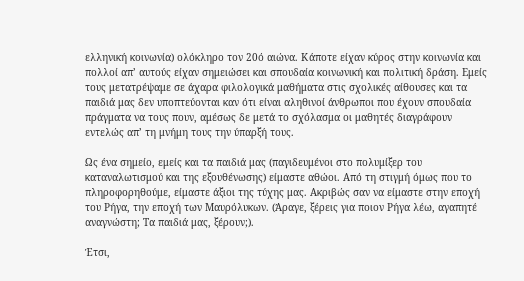ελληνική κοινωνία) ολόκληρο τον 20ό αιώνα. Κάποτε είχαν κύρος στην κοινωνία και πολλοί απ’ αυτούς είχαν σημειώσει και σπουδαία κοινωνική και πολιτική δράση. Εμείς τους μετατρέψαμε σε άχαρα φιλολογικά μαθήματα στις σχολικές αίθουσες και τα παιδιά μας δεν υποπτεύονται καν ότι είναι αληθινοί άνθρωποι που έχουν σπουδαία πράγματα να τους πουν, αμέσως δε μετά το σχόλασμα οι μαθητές διαγράφουν εντελώς απ’ τη μνήμη τους την ύπαρξή τους.

Ως ένα σημείο, εμείς και τα παιδιά μας (παγιδευμένοι στο πολυμίξερ του καταναλωτισμού και της εξουθένωσης) είμαστε αθώοι. Από τη στιγμή όμως που το πληροφορηθούμε, είμαστε άξιοι της τύχης μας. Ακριβώς σαν να είμαστε στην εποχή του Ρήγα, την εποχή των Μαυρόλυκων. (Άραγε, ξέρεις για ποιον Ρήγα λέω, αγαπητέ αναγνώστη; Τα παιδιά μας, ξέρουν;).

Έτσι,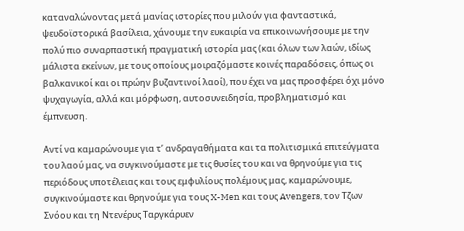καταναλώνοντας μετά μανίας ιστορίες που μιλούν για φανταστικά, ψευδοϊστορικά βασίλεια, χάνουμε την ευκαιρία να επικοινωνήσουμε με την πολύ πιο συναρπαστική πραγματική ιστορία μας (και όλων των λαών, ιδίως μάλιστα εκείνων, με τους οποίους μοιραζόμαστε κοινές παραδόσεις, όπως οι βαλκανικοί και οι πρώην βυζαντινοί λαοί), που έχει να μας προσφέρει όχι μόνο ψυχαγωγία, αλλά και μόρφωση, αυτοσυνειδησία, προβληματισμό και έμπνευση.

Αντί να καμαρώνουμε για τ’ ανδραγαθήματα και τα πολιτισμικά επιτεύγματα του λαού μας, να συγκινούμαστε με τις θυσίες του και να θρηνούμε για τις περιόδους υποτέλειας και τους εμφυλίους πολέμους μας, καμαρώνουμε, συγκινούμαστε και θρηνούμε για τους X-Men και τους Avengers, τον Τζων Σνόου και τη Ντενέρυς Ταργκάρυεν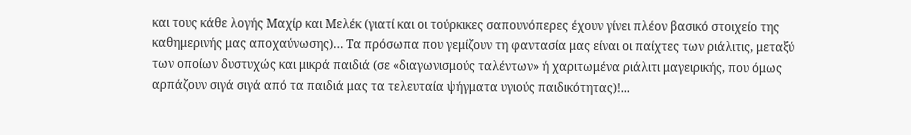και τους κάθε λογής Μαχίρ και Μελέκ (γιατί και οι τούρκικες σαπουνόπερες έχουν γίνει πλέον βασικό στοιχείο της καθημερινής μας αποχαύνωσης)… Τα πρόσωπα που γεμίζουν τη φαντασία μας είναι οι παίχτες των ριάλιτις, μεταξύ των οποίων δυστυχώς και μικρά παιδιά (σε «διαγωνισμούς ταλέντων» ή χαριτωμένα ριάλιτι μαγειρικής, που όμως αρπάζουν σιγά σιγά από τα παιδιά μας τα τελευταία ψήγματα υγιούς παιδικότητας)!...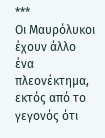***
Οι Μαυρόλυκοι έχουν άλλο ένα πλεονέκτημα, εκτός από το γεγονός ότι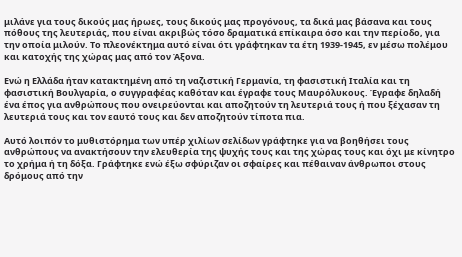μιλάνε για τους δικούς μας ήρωες, τους δικούς μας προγόνους, τα δικά μας βάσανα και τους πόθους της λευτεριάς, που είναι ακριβώς τόσο δραματικά επίκαιρα όσο και την περίοδο, για την οποία μιλούν. Το πλεονέκτημα αυτό είναι ότι γράφτηκαν τα έτη 1939-1945, εν μέσω πολέμου και κατοχής της χώρας μας από τον Άξονα.

Ενώ η Ελλάδα ήταν κατακτημένη από τη ναζιστική Γερμανία, τη φασιστική Ιταλία και τη φασιστική Βουλγαρία, ο συγγραφέας καθόταν και έγραφε τους Μαυρόλυκους. Έγραφε δηλαδή ένα έπος για ανθρώπους που ονειρεύονται και αποζητούν τη λευτεριά τους ή που ξέχασαν τη λευτεριά τους και τον εαυτό τους και δεν αποζητούν τίποτα πια.

Αυτό λοιπόν το μυθιστόρημα των υπέρ χιλίων σελίδων γράφτηκε για να βοηθήσει τους ανθρώπους να ανακτήσουν την ελευθερία της ψυχής τους και της χώρας τους και όχι με κίνητρο το χρήμα ή τη δόξα. Γράφτηκε ενώ έξω σφύριζαν οι σφαίρες και πέθαιναν άνθρωποι στους δρόμους από την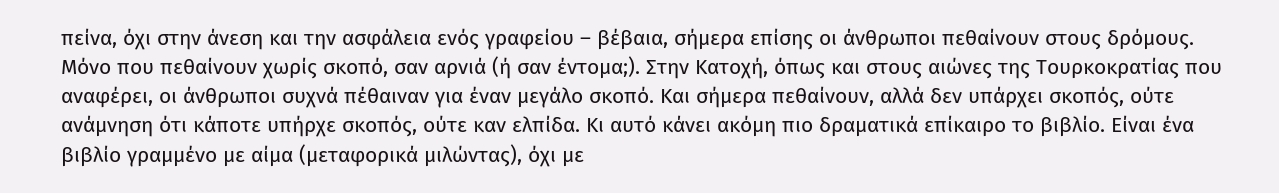πείνα, όχι στην άνεση και την ασφάλεια ενός γραφείου – βέβαια, σήμερα επίσης οι άνθρωποι πεθαίνουν στους δρόμους. Μόνο που πεθαίνουν χωρίς σκοπό, σαν αρνιά (ή σαν έντομα;). Στην Κατοχή, όπως και στους αιώνες της Τουρκοκρατίας που αναφέρει, οι άνθρωποι συχνά πέθαιναν για έναν μεγάλο σκοπό. Και σήμερα πεθαίνουν, αλλά δεν υπάρχει σκοπός, ούτε ανάμνηση ότι κάποτε υπήρχε σκοπός, ούτε καν ελπίδα. Κι αυτό κάνει ακόμη πιο δραματικά επίκαιρο το βιβλίο. Είναι ένα βιβλίο γραμμένο με αίμα (μεταφορικά μιλώντας), όχι με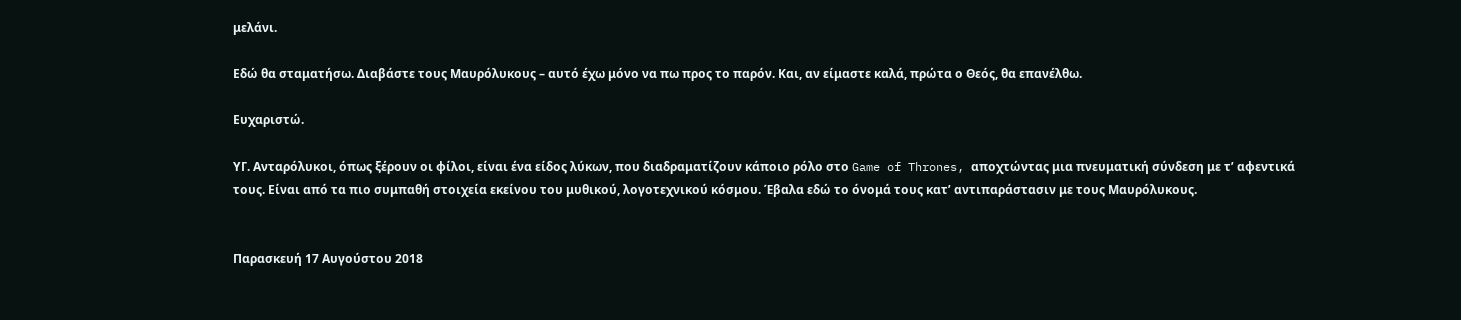μελάνι.

Εδώ θα σταματήσω. Διαβάστε τους Μαυρόλυκους – αυτό έχω μόνο να πω προς το παρόν. Και, αν είμαστε καλά, πρώτα ο Θεός, θα επανέλθω.

Ευχαριστώ.

ΥΓ. Ανταρόλυκοι, όπως ξέρουν οι φίλοι, είναι ένα είδος λύκων, που διαδραματίζουν κάποιο ρόλο στο Game of Thrones, αποχτώντας μια πνευματική σύνδεση με τ’ αφεντικά τους. Είναι από τα πιο συμπαθή στοιχεία εκείνου του μυθικού, λογοτεχνικού κόσμου. Έβαλα εδώ το όνομά τους κατ’ αντιπαράστασιν με τους Μαυρόλυκους.


Παρασκευή 17 Αυγούστου 2018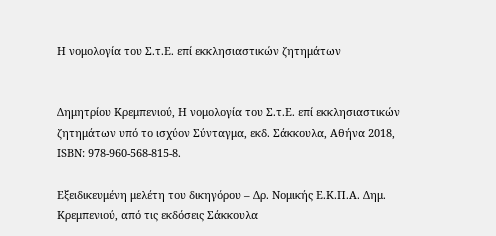Η νομολογία του Σ.τ.Ε. επί εκκλησιαστικών ζητημάτων


Δημητρίου Κρεμπενιού, Η νομολογία του Σ.τ.Ε. επί εκκλησιαστικών ζητημάτων υπό το ισχύον Σύνταγμα, εκδ. Σάκκουλα, Αθήνα 2018, ISBN: 978-960-568-815-8.

Εξειδικευμένη μελέτη του δικηγόρου – Δρ. Νομικής Ε.Κ.Π.Α. Δημ. Κρεμπενιού, από τις εκδόσεις Σάκκουλα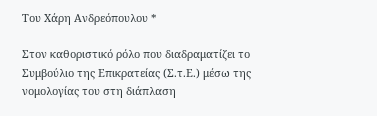Του Χάρη Ανδρεόπουλου *

Στον καθοριστικό ρόλο που διαδραματίζει το Συμβούλιο της Επικρατείας (Σ.τ.Ε.) μέσω της νομολογίας του στη διάπλαση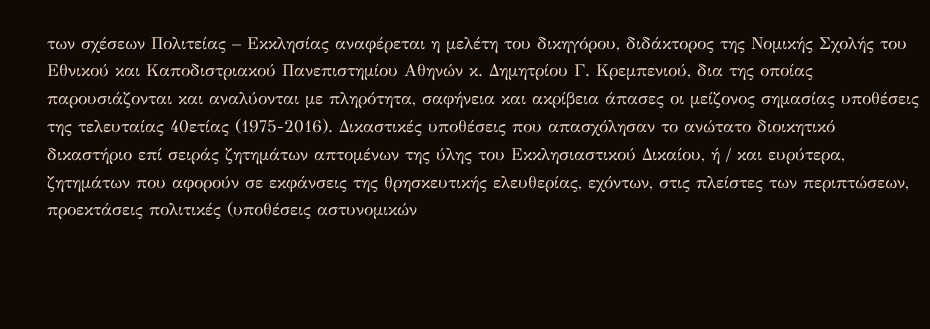των σχέσεων Πολιτείας – Εκκλησίας αναφέρεται η μελέτη του δικηγόρου, διδάκτορος της Νομικής Σχολής του Εθνικού και Καποδιστριακού Πανεπιστημίου Αθηνών κ. Δημητρίου Γ. Κρεμπενιού, δια της οποίας παρουσιάζονται και αναλύονται με πληρότητα, σαφήνεια και ακρίβεια άπασες οι μείζονος σημασίας υποθέσεις της τελευταίας 40ετίας (1975-2016). Δικαστικές υποθέσεις που απασχόλησαν το ανώτατο διοικητικό δικαστήριο επί σειράς ζητημάτων απτομένων της ύλης του Εκκλησιαστικού Δικαίου, ή / και ευρύτερα, ζητημάτων που αφορούν σε εκφάνσεις της θρησκευτικής ελευθερίας, εχόντων, στις πλείστες των περιπτώσεων, προεκτάσεις πολιτικές (υποθέσεις αστυνομικών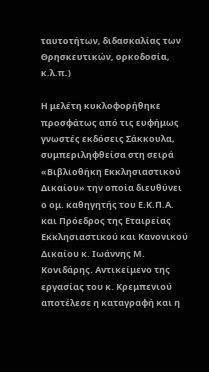ταυτοτήτων, διδασκαλίας των Θρησκευτικών, ορκοδοσία, κ.λ.π.)

Η μελέτη κυκλοφορήθηκε προσφάτως από τις ευφήμως γνωστές εκδόσεις Σάκκουλα, συμπεριληφθείσα στη σειρά «Βιβλιοθήκη Εκκλησιαστικού Δικαίου» την οποία διευθύνει ο ομ. καθηγητής του Ε.Κ.Π.Α. και Πρόεδρος της Εταιρείας Εκκλησιαστικού και Κανονικού Δικαίου κ. Ιωάννης Μ. Κονιδάρης. Αντικείμενο της εργασίας του κ. Κρεμπενιού αποτέλεσε η καταγραφή και η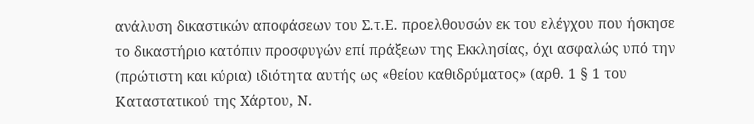ανάλυση δικαστικών αποφάσεων του Σ.τ.Ε. προελθουσών εκ του ελέγχου που ήσκησε το δικαστήριο κατόπιν προσφυγών επί πράξεων της Εκκλησίας, όχι ασφαλώς υπό την (πρώτιστη και κύρια) ιδιότητα αυτής ως «θείου καθιδρύματος» (αρθ. 1 § 1 του Καταστατικού της Χάρτου, Ν.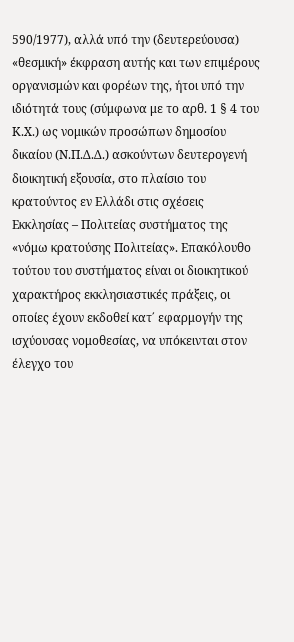590/1977), αλλά υπό την (δευτερεύουσα) «θεσμική» έκφραση αυτής και των επιμέρους οργανισμών και φορέων της, ήτοι υπό την ιδιότητά τους (σύμφωνα με το αρθ. 1 § 4 του Κ.Χ.) ως νομικών προσώπων δημοσίου δικαίου (Ν.Π.Δ.Δ.) ασκούντων δευτερογενή διοικητική εξουσία, στο πλαίσιο του κρατούντος εν Ελλάδι στις σχέσεις Εκκλησίας – Πολιτείας συστήματος της «νόμω κρατούσης Πολιτείας». Επακόλουθο τούτου του συστήματος είναι οι διοικητικού χαρακτήρος εκκλησιαστικές πράξεις, οι οποίες έχουν εκδοθεί κατ΄ εφαρμογήν της ισχύουσας νομοθεσίας, να υπόκεινται στον έλεγχο του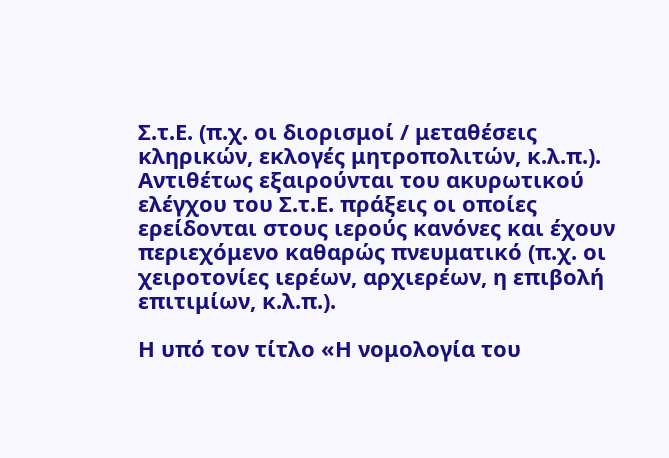Σ.τ.Ε. (π.χ. οι διορισμοί / μεταθέσεις κληρικών, εκλογές μητροπολιτών, κ.λ.π.). Αντιθέτως εξαιρούνται του ακυρωτικού ελέγχου του Σ.τ.Ε. πράξεις οι οποίες ερείδονται στους ιερούς κανόνες και έχουν περιεχόμενο καθαρώς πνευματικό (π.χ. οι χειροτονίες ιερέων, αρχιερέων, η επιβολή επιτιμίων, κ.λ.π.).

Η υπό τον τίτλο «Η νομολογία του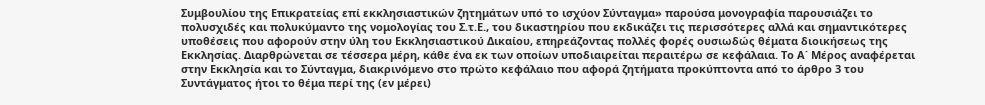Συμβουλίου της Επικρατείας επί εκκλησιαστικών ζητημάτων υπό το ισχύον Σύνταγμα» παρούσα μονογραφία παρουσιάζει το πολυσχιδές και πολυκύμαντο της νομολογίας του Σ.τ.Ε., του δικαστηρίου που εκδικάζει τις περισσότερες αλλά και σημαντικότερες υποθέσεις που αφορούν στην ύλη του Εκκλησιαστικού Δικαίου, επηρεάζοντας πολλές φορές ουσιωδώς θέματα διοικήσεως της Εκκλησίας. Διαρθρώνεται σε τέσσερα μέρη, κάθε ένα εκ των οποίων υποδιαιρείται περαιτέρω σε κεφάλαια. Το Α΄ Μέρος αναφέρεται στην Εκκλησία και το Σύνταγμα, διακρινόμενο στο πρώτο κεφάλαιο που αφορά ζητήματα προκύπτοντα από το άρθρο 3 του Συντάγματος ήτοι το θέμα περί της (εν μέρει)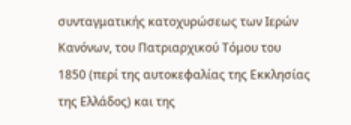συνταγματικής κατοχυρώσεως των Ιερών Κανόνων, του Πατριαρχικού Τόμου του 1850 (περί της αυτοκεφαλίας της Εκκλησίας της Ελλάδος) και της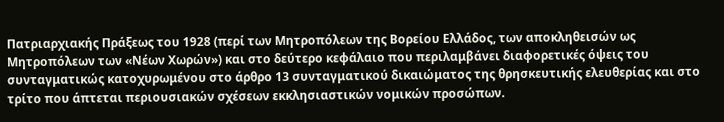Πατριαρχιακής Πράξεως του 1928 (περί των Μητροπόλεων της Βορείου Ελλάδος, των αποκληθεισών ως Μητροπόλεων των «Νέων Χωρών») και στο δεύτερο κεφάλαιο που περιλαμβάνει διαφορετικές όψεις του συνταγματικώς κατοχυρωμένου στο άρθρο 13 συνταγματικού δικαιώματος της θρησκευτικής ελευθερίας και στο τρίτο που άπτεται περιουσιακών σχέσεων εκκλησιαστικών νομικών προσώπων.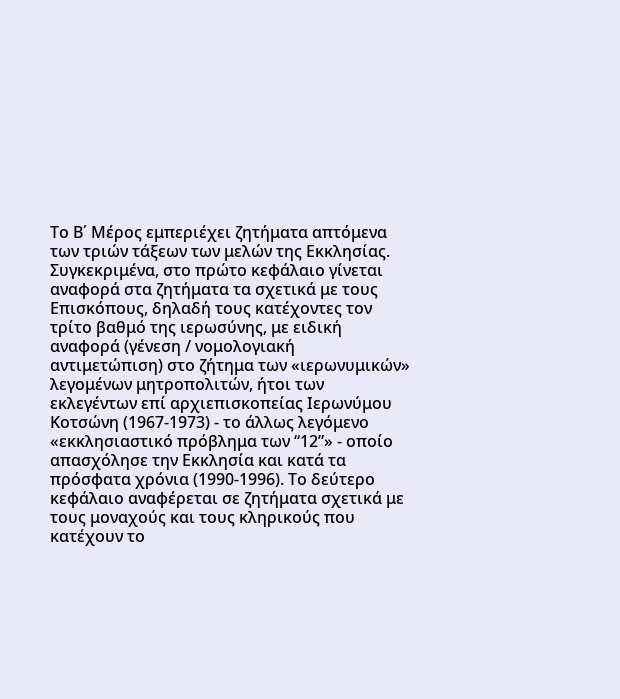Το Β΄ Μέρος εμπεριέχει ζητήματα απτόμενα των τριών τάξεων των μελών της Εκκλησίας. Συγκεκριμένα, στο πρώτο κεφάλαιο γίνεται αναφορά στα ζητήματα τα σχετικά με τους Επισκόπους, δηλαδή τους κατέχοντες τον τρίτο βαθμό της ιερωσύνης, με ειδική αναφορά (γένεση / νομολογιακή αντιμετώπιση) στο ζήτημα των «ιερωνυμικών» λεγομένων μητροπολιτών, ήτοι των εκλεγέντων επί αρχιεπισκοπείας Ιερωνύμου Κοτσώνη (1967-1973) - το άλλως λεγόμενο «εκκλησιαστικό πρόβλημα των “12”» - οποίο απασχόλησε την Εκκλησία και κατά τα πρόσφατα χρόνια (1990-1996). Το δεύτερο κεφάλαιο αναφέρεται σε ζητήματα σχετικά με τους μοναχούς και τους κληρικούς που κατέχουν το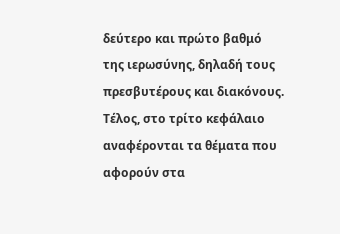δεύτερο και πρώτο βαθμό της ιερωσύνης, δηλαδή τους πρεσβυτέρους και διακόνους. Τέλος, στο τρίτο κεφάλαιο αναφέρονται τα θέματα που αφορούν στα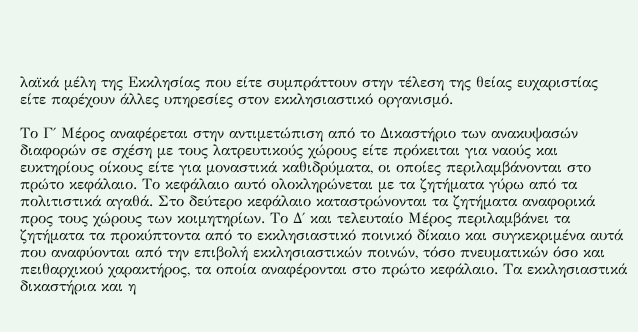λαϊκά μέλη της Εκκλησίας που είτε συμπράττουν στην τέλεση της θείας ευχαριστίας είτε παρέχουν άλλες υπηρεσίες στον εκκλησιαστικό οργανισμό.

Το Γ΄ Μέρος αναφέρεται στην αντιμετώπιση από το Δικαστήριο των ανακυψασών διαφορών σε σχέση με τους λατρευτικούς χώρους είτε πρόκειται για ναούς και ευκτηρίους οίκους είτε για μοναστικά καθιδρύματα, οι οποίες περιλαμβάνονται στο πρώτο κεφάλαιο. Το κεφάλαιο αυτό ολοκληρώνεται με τα ζητήματα γύρω από τα πολιτιστικά αγαθά. Στο δεύτερο κεφάλαιο καταστρώνονται τα ζητήματα αναφορικά προς τους χώρους των κοιμητηρίων. Το Δ΄ και τελευταίο Μέρος περιλαμβάνει τα ζητήματα τα προκύπτοντα από το εκκλησιαστικό ποινικό δίκαιο και συγκεκριμένα αυτά που αναφύονται από την επιβολή εκκλησιαστικών ποινών, τόσο πνευματικών όσο και πειθαρχικού χαρακτήρος, τα οποία αναφέρονται στο πρώτο κεφάλαιο. Τα εκκλησιαστικά δικαστήρια και η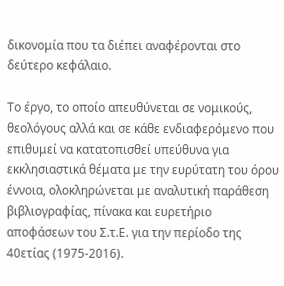δικονομία που τα διέπει αναφέρονται στο δεύτερο κεφάλαιο.

Το έργο, το οποίο απευθύνεται σε νομικούς, θεολόγους αλλά και σε κάθε ενδιαφερόμενο που επιθυμεί να κατατοπισθεί υπεύθυνα για εκκλησιαστικά θέματα με την ευρύτατη του όρου έννοια, ολοκληρώνεται με αναλυτική παράθεση βιβλιογραφίας, πίνακα και ευρετήριο αποφάσεων του Σ.τ.Ε. για την περίοδο της 40ετίας (1975-2016).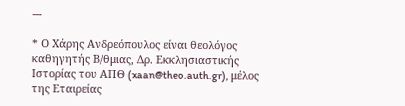---

* Ο Χάρης Ανδρεόπουλος είναι θεολόγος καθηγητής Β/θμιας, Δρ. Εκκλησιαστικής Ιστορίας του ΑΠΘ (xaan@theo.auth.gr), μέλος της Εταιρείας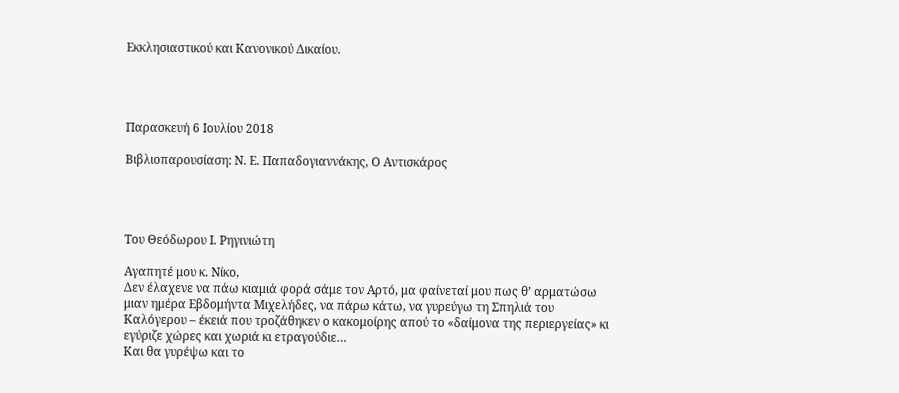Εκκλησιαστικού και Κανονικού Δικαίου.




Παρασκευή 6 Ιουλίου 2018

Βιβλιοπαρουσίαση: Ν. Ε. Παπαδογιαννάκης, Ο Αντισκάρος




Του Θεόδωρου Ι. Ρηγινιώτη

Αγαπητέ μου κ. Νίκο,
Δεν έλαχενε να πάω κιαμιά φορά σάμε τον Αρτό, μα φαίνεταί μου πως θ’ αρματώσω μιαν ημέρα Εβδομήντα Μιχελήδες, να πάρω κάτω, να γυρεύγω τη Σπηλιά του Καλόγερου – έκειά που τροζάθηκεν ο κακομοίρης απού το «δαίμονα της περιεργείας» κι εγύριζε χώρες και χωριά κι ετραγούδιε…
Και θα γυρέψω και το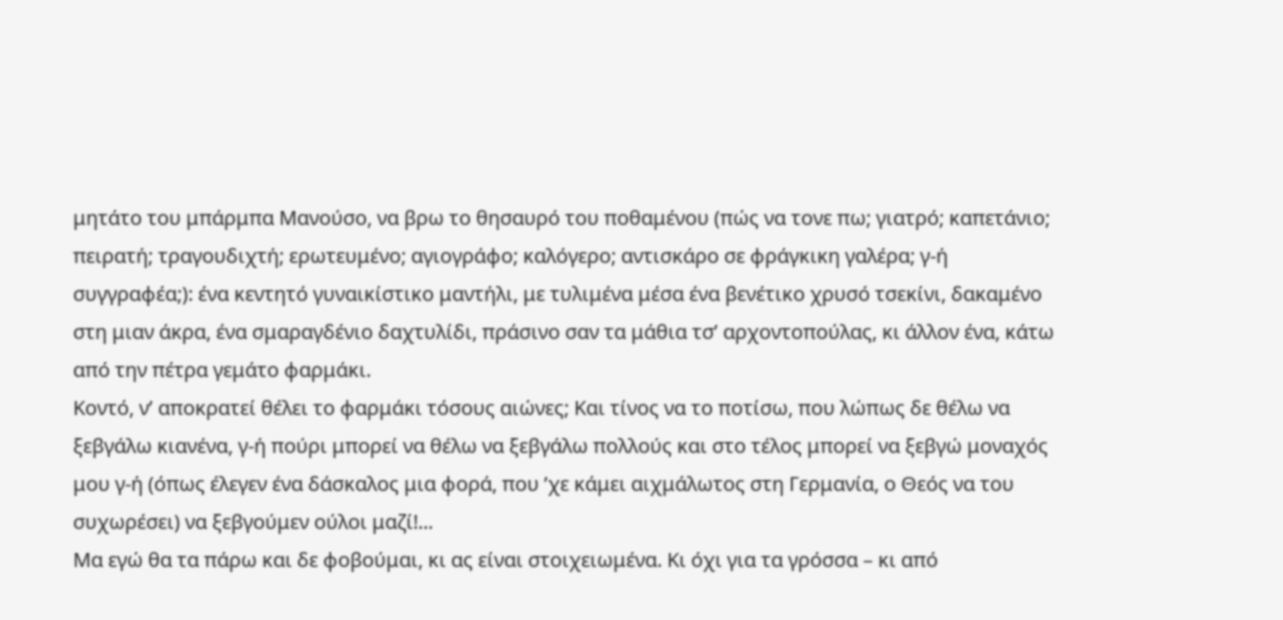μητάτο του μπάρμπα Μανούσο, να βρω το θησαυρό του ποθαμένου (πώς να τονε πω; γιατρό; καπετάνιο; πειρατή; τραγουδιχτή; ερωτευμένο; αγιογράφο; καλόγερο; αντισκάρο σε φράγκικη γαλέρα; γ-ή συγγραφέα;): ένα κεντητό γυναικίστικο μαντήλι, με τυλιμένα μέσα ένα βενέτικο χρυσό τσεκίνι, δακαμένο στη μιαν άκρα, ένα σμαραγδένιο δαχτυλίδι, πράσινο σαν τα μάθια τσ’ αρχοντοπούλας, κι άλλον ένα, κάτω από την πέτρα γεμάτο φαρμάκι.
Κοντό, ν’ αποκρατεί θέλει το φαρμάκι τόσους αιώνες; Και τίνος να το ποτίσω, που λώπως δε θέλω να ξεβγάλω κιανένα, γ-ή πούρι μπορεί να θέλω να ξεβγάλω πολλούς και στο τέλος μπορεί να ξεβγώ μοναχός μου γ-ή (όπως έλεγεν ένα δάσκαλος μια φορά, που ’χε κάμει αιχμάλωτος στη Γερμανία, ο Θεός να του συχωρέσει) να ξεβγούμεν ούλοι μαζί!...
Μα εγώ θα τα πάρω και δε φοβούμαι, κι ας είναι στοιχειωμένα. Κι όχι για τα γρόσσα – κι από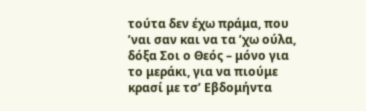τούτα δεν έχω πράμα, που ’ναι σαν και να τα ’χω ούλα, δόξα Σοι ο Θεός – μόνο για το μεράκι, για να πιούμε κρασί με τσ’ Εβδομήντα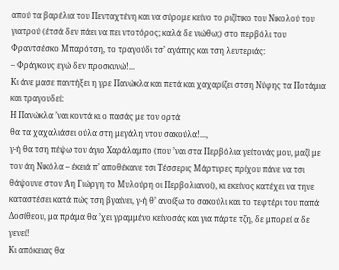απού τα βαρέλια του Πενταχτένη και να σύρομε κείνο το ριζίτικο του Νικολού του γιατρού (έτσά δεν πάει να πει ντοτόρος; καλά δε νιώθω;) στο περβόλι του Φραντσέσκο Μπαρότση, το τραγούδι τσ’ αγάπης και τση λευτεριάς:
– Φράγκους εγώ δεν προσκυνώ!...
Κι άνε μασε παντήξει η γρε Πανώκλα και πετά και χαχαρίζει στση Νύφης τα Ποτάμια και τραγουδεί:
Η Πανώκλα ’ναι κοντά κι ο πασάς με τον ορτά
θα τα χαχαλιάσει ούλα στη μεγάλη ντου σακούλα!...,
γ-ή θα τση πέψω τον άγιο Χαράλαμπο (που ’ναι στα Περβόλια γείτονάς μου, μαζί με τον άη Νικόλα – έκειά π’ αποθέκανε τσι Τέσσερις Μάρτυρες πρίχου πάνε να τσι θάψουνε στον Άη Γιώργη το Μυλούρη οι Περβολιανοί), κι εκείνος κατέχει να τηνε καταστέσει κατά πώς τση βγαίνει, γ-ή θ’ ανοίξω το σακούλι και το τεφτέρι του παπά Δοσίθεου, μα πράμα θα ’χει γραμμένο κείνοσάς και για πάρτε τζη, δε μπορεί α δε γενεί!
Κι απόκειας θα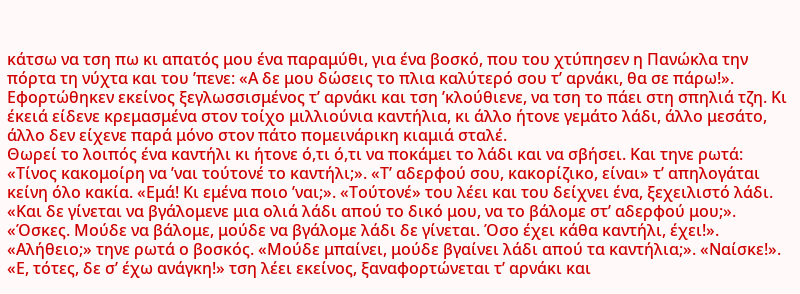κάτσω να τση πω κι απατός μου ένα παραμύθι, για ένα βοσκό, που του χτύπησεν η Πανώκλα την πόρτα τη νύχτα και του ’πενε: «Α δε μου δώσεις το πλια καλύτερό σου τ’ αρνάκι, θα σε πάρω!». Εφορτώθηκεν εκείνος ξεγλωσσισμένος τ’ αρνάκι και τση ’κλούθιενε, να τση το πάει στη σπηλιά τζη. Κι έκειά είδενε κρεμασμένα στον τοίχο μιλλιούνια καντήλια, κι άλλο ήτονε γεμάτο λάδι, άλλο μεσάτο, άλλο δεν είχενε παρά μόνο στον πάτο πομεινάρικη κιαμιά σταλέ.
Θωρεί το λοιπός ένα καντήλι κι ήτονε ό,τι ό,τι να ποκάμει το λάδι και να σβήσει. Και τηνε ρωτά: «Τίνος κακομοίρη να ’ναι τούτονέ το καντήλι;». «Τ’ αδερφού σου, κακορίζικο, είναι» τ’ απηλογάται κείνη όλο κακία. «Εμά! Κι εμένα ποιο ’ναι;». «Τούτονέ» του λέει και του δείχνει ένα, ξεχειλιστό λάδι. «Και δε γίνεται να βγάλομενε μια ολιά λάδι απού το δικό μου, να το βάλομε στ’ αδερφού μου;». «Όσκες. Μούδε να βάλομε, μούδε να βγάλομε λάδι δε γίνεται. Όσο έχει κάθα καντήλι, έχει!».
«Αλήθειο;» τηνε ρωτά ο βοσκός. «Μούδε μπαίνει, μούδε βγαίνει λάδι απού τα καντήλια;». «Ναίσκε!». «Ε, τότες, δε σ’ έχω ανάγκη!» τση λέει εκείνος, ξαναφορτώνεται τ’ αρνάκι και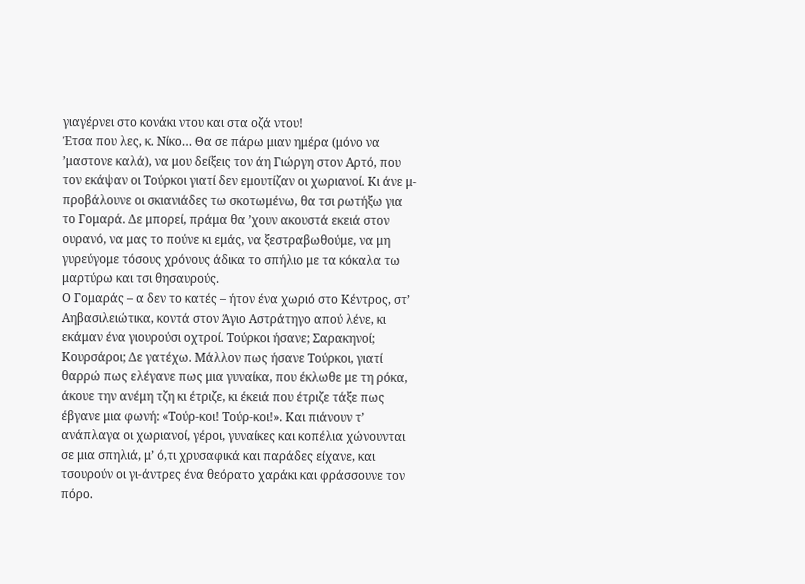γιαγέρνει στο κονάκι ντου και στα οζά ντου!
Έτσα που λες, κ. Νίκο… Θα σε πάρω μιαν ημέρα (μόνο να ’μαστονε καλά), να μου δείξεις τον άη Γιώργη στον Αρτό, που τον εκάψαν οι Τούρκοι γιατί δεν εμουτίζαν οι χωριανοί. Κι άνε μ-προβάλουνε οι σκιανιάδες τω σκοτωμένω, θα τσι ρωτήξω για το Γομαρά. Δε μπορεί, πράμα θα ’χουν ακουστά εκειά στον ουρανό, να μας το πούνε κι εμάς, να ξεστραβωθούμε, να μη γυρεύγομε τόσους χρόνους άδικα το σπήλιο με τα κόκαλα τω μαρτύρω και τσι θησαυρούς.
Ο Γομαράς – α δεν το κατές – ήτον ένα χωριό στο Κέντρος, στ’ Αηβασιλειώτικα, κοντά στον Άγιο Αστράτηγο απού λένε, κι εκάμαν ένα γιουρούσι οχτροί. Τούρκοι ήσανε; Σαρακηνοί; Κουρσάροι; Δε γατέχω. Μάλλον πως ήσανε Τούρκοι, γιατί θαρρώ πως ελέγανε πως μια γυναίκα, που έκλωθε με τη ρόκα, άκουε την ανέμη τζη κι έτριζε, κι έκειά που έτριζε τάξε πως έβγανε μια φωνή: «Τούρ-κοι! Τούρ-κοι!». Και πιάνουν τ’ ανάπλαγα οι χωριανοί, γέροι, γυναίκες και κοπέλια χώνουνται σε μια σπηλιά, μ’ ό,τι χρυσαφικά και παράδες είχανε, και τσουρούν οι γι-άντρες ένα θεόρατο χαράκι και φράσσουνε τον πόρο.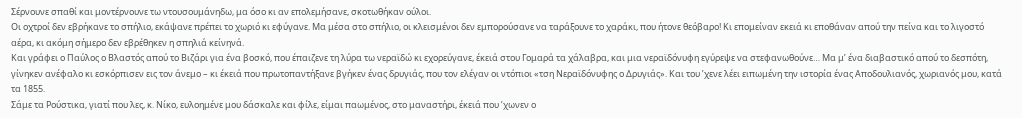Σέρνουνε σπαθί και μοντέρνουνε τω ντουσουμάνηδω, μα όσο κι αν επολεμήσανε, σκοτωθήκαν ούλοι.
Οι οχτροί δεν εβρήκανε το σπήλιο, εκάψανε πρέπει το χωριό κι εφύγανε. Μα μέσα στο σπήλιο, οι κλεισμένοι δεν εμπορούσανε να ταράξουνε το χαράκι, που ήτονε θεόβαρο! Κι επομείναν εκειά κι εποθάναν απού την πείνα και το λιγοστό αέρα, κι ακόμη σήμερο δεν εβρέθηκεν η σπηλιά κείνηνά.
Και γράφει ο Παύλος ο Βλαστός απού το Βιζάρι για ένα βοσκό, που έπαιζενε τη λύρα τω νεραϊδώ κι εχορεύγανε, έκειά στου Γομαρά τα χάλαβρα, και μια νεραϊδόνυφη εγύρεψε να στεφανωθούνε… Μα μ’ ένα διαβαστικό απού το δεσπότη, γίνηκεν ανέφαλο κι εσκόρπισεν εις τον άνεμο – κι έκειά που πρωτοπαντήξανε βγήκεν ένας δρυγιάς, που τον ελέγαν οι ντόπιοι «τση Νεραϊδόνυφης ο Δρυγιάς». Και του ’χενε λέει ειπωμένη την ιστορία ένας Αποδουλιανός, χωριανός μου, κατά τα 1855.
Σάμε τα Ρούστικα, γιατί που λες, κ. Νίκο, ευλοημένε μου δάσκαλε και φίλε, είμαι παωμένος, στο μαναστήρι, έκειά που ’χωνεν ο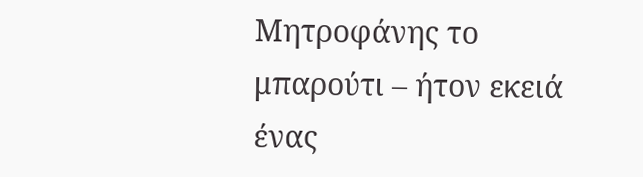Μητροφάνης το μπαρούτι – ήτον εκειά ένας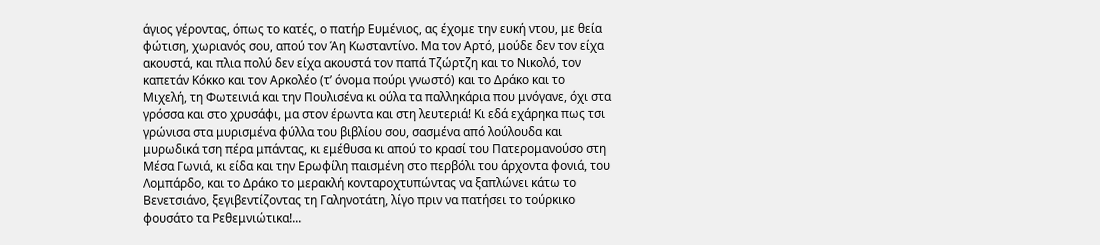άγιος γέροντας, όπως το κατές, ο πατήρ Ευμένιος, ας έχομε την ευκή ντου, με θεία φώτιση, χωριανός σου, απού τον Άη Κωσταντίνο. Μα τον Αρτό, μούδε δεν τον είχα ακουστά, και πλια πολύ δεν είχα ακουστά τον παπά Τζώρτζη και το Νικολό, τον καπετάν Κόκκο και τον Αρκολέο (τ’ όνομα πούρι γνωστό) και το Δράκο και το Μιχελή, τη Φωτεινιά και την Πουλισένα κι ούλα τα παλληκάρια που μνόγανε, όχι στα γρόσσα και στο χρυσάφι, μα στον έρωντα και στη λευτεριά! Κι εδά εχάρηκα πως τσι γρώνισα στα μυρισμένα φύλλα του βιβλίου σου, σασμένα από λούλουδα και μυρωδικά τση πέρα μπάντας, κι εμέθυσα κι απού το κρασί του Πατερομανούσο στη Μέσα Γωνιά, κι είδα και την Ερωφίλη παισμένη στο περβόλι του άρχοντα φονιά, του Λομπάρδο, και το Δράκο το μερακλή κονταροχτυπώντας να ξαπλώνει κάτω το Βενετσιάνο, ξεγιβεντίζοντας τη Γαληνοτάτη, λίγο πριν να πατήσει το τούρκικο φουσάτο τα Ρεθεμνιώτικα!...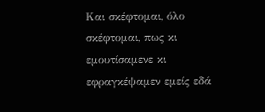Και σκέφτομαι, όλο σκέφτομαι, πως κι εμουτίσαμενε κι εφραγκέψαμεν εμείς εδά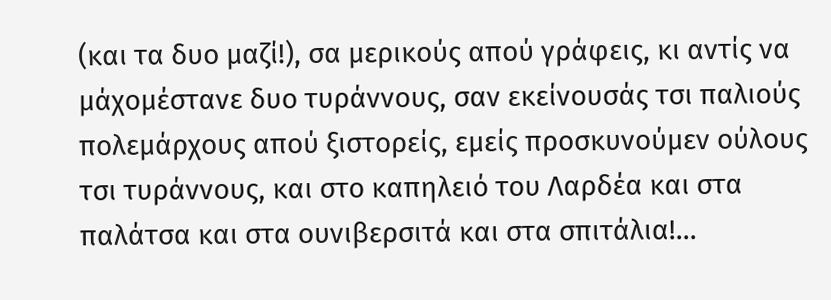(και τα δυο μαζί!), σα μερικούς απού γράφεις, κι αντίς να μάχομέστανε δυο τυράννους, σαν εκείνουσάς τσι παλιούς πολεμάρχους απού ξιστορείς, εμείς προσκυνούμεν ούλους τσι τυράννους, και στο καπηλειό του Λαρδέα και στα παλάτσα και στα ουνιβερσιτά και στα σπιτάλια!...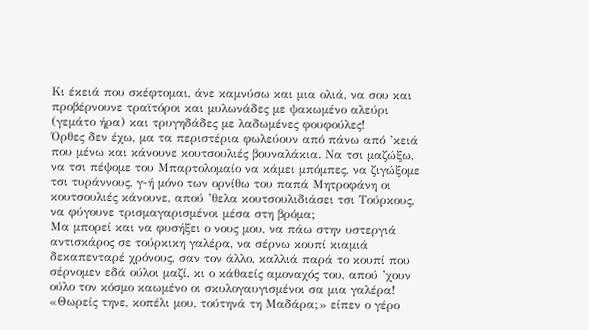Κι έκειά που σκέφτομαι, άνε καμνύσω και μια ολιά, να σου και προβέρνουνε τραϊτόροι και μυλωνάδες με ψακωμένο αλεύρι (γεμάτο ήρα) και τρυγηδάδες με λαδωμένες φουφούλες!
Όρθες δεν έχω, μα τα περιστέρια φωλεύουν από πάνω από ’κειά που μένω και κάνουνε κουτσουλιές βουναλάκια. Να τσι μαζώξω, να τσι πέψομε του Μπαρτολομαίο να κάμει μπόμπες, να ζιγώξομε τσι τυράννους, γ-ή μόνο των ορνίθω του παπά Μητροφάνη οι κουτσουλιές κάνουνε, απού ’θελα κουτσουλιδιάσει τσι Τούρκους, να φύγουνε τρισμαγαρισμένοι μέσα στη βρόμα;
Μα μπορεί και να φυσήξει ο νους μου, να πάω στην υστεργιά αντισκάρος σε τούρκικη γαλέρα, να σέρνω κουπί κιαμιά δεκαπενταρέ χρόνους, σαν τον άλλο, καλλιά παρά το κουπί που σέρνομεν εδά ούλοι μαζί, κι ο κάθαείς αμοναχός του, απού ’χουν ούλο τον κόσμο καωμένο οι σκυλογαυγισμένοι σα μια γαλέρα!
«Θωρείς τηνε, κοπέλι μου, τούτηνά τη Μαδάρα;» είπεν ο γέρο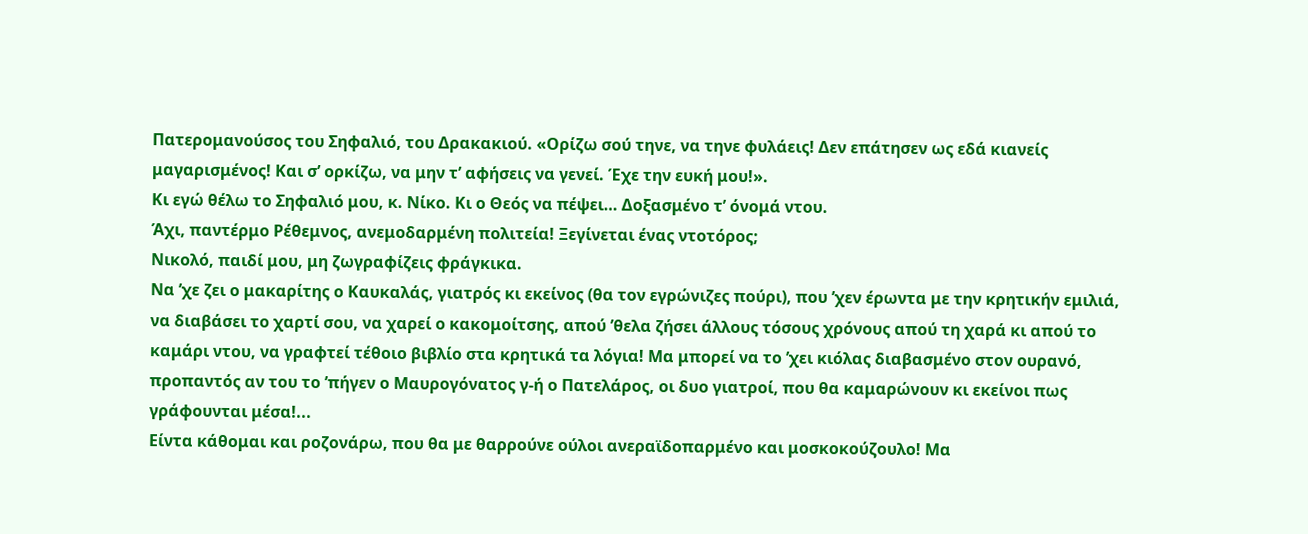Πατερομανούσος του Σηφαλιό, του Δρακακιού. «Ορίζω σού τηνε, να τηνε φυλάεις! Δεν επάτησεν ως εδά κιανείς μαγαρισμένος! Και σ’ ορκίζω, να μην τ’ αφήσεις να γενεί. Έχε την ευκή μου!».
Κι εγώ θέλω το Σηφαλιό μου, κ. Νίκο. Κι ο Θεός να πέψει… Δοξασμένο τ’ όνομά ντου.
Άχι, παντέρμο Ρέθεμνος, ανεμοδαρμένη πολιτεία! Ξεγίνεται ένας ντοτόρος;
Νικολό, παιδί μου, μη ζωγραφίζεις φράγκικα.
Να ’χε ζει ο μακαρίτης ο Καυκαλάς, γιατρός κι εκείνος (θα τον εγρώνιζες πούρι), που ’χεν έρωντα με την κρητικήν εμιλιά, να διαβάσει το χαρτί σου, να χαρεί ο κακομοίτσης, απού ’θελα ζήσει άλλους τόσους χρόνους απού τη χαρά κι απού το καμάρι ντου, να γραφτεί τέθοιο βιβλίο στα κρητικά τα λόγια! Μα μπορεί να το ’χει κιόλας διαβασμένο στον ουρανό, προπαντός αν του το ’πήγεν ο Μαυρογόνατος γ-ή ο Πατελάρος, οι δυο γιατροί, που θα καμαρώνουν κι εκείνοι πως γράφουνται μέσα!...
Είντα κάθομαι και ροζονάρω, που θα με θαρρούνε ούλοι ανεραϊδοπαρμένο και μοσκοκούζουλο! Μα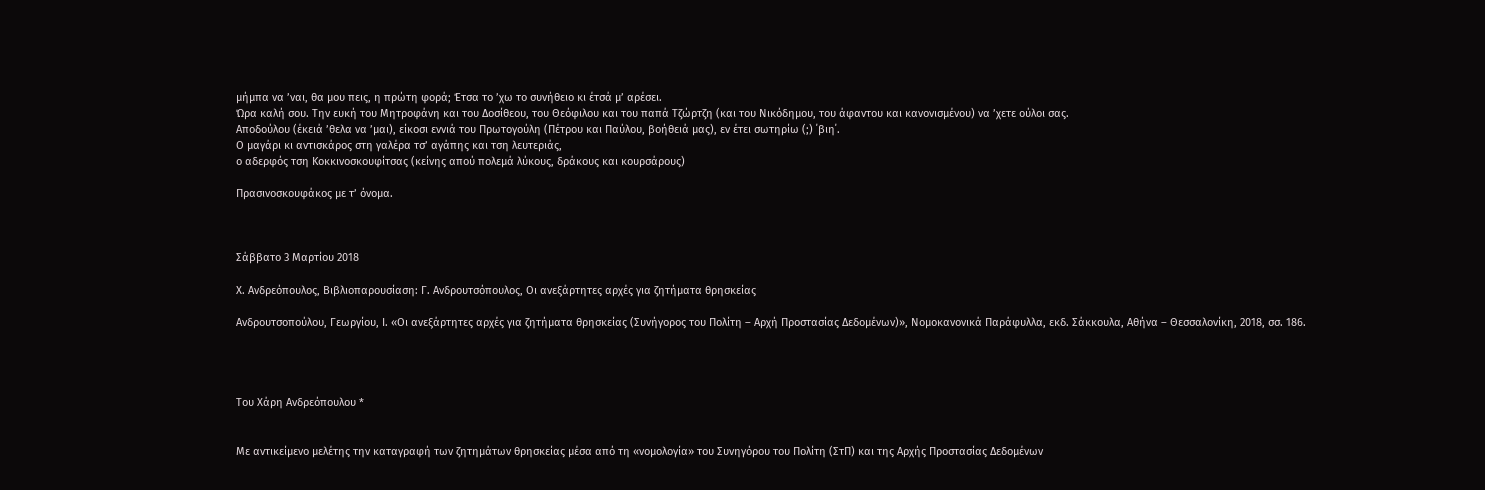μήμπα να ’ναι, θα μου πεις, η πρώτη φορά; Έτσα το ’χω το συνήθειο κι έτσά μ’ αρέσει.
Ώρα καλή σου. Την ευκή του Μητροφάνη και του Δοσίθεου, του Θεόφιλου και του παπά Τζώρτζη (και του Νικόδημου, του άφαντου και κανονισμένου) να ’χετε ούλοι σας.
Αποδούλου (έκειά ’θελα να ’μαι), είκοσι εννιά του Πρωτογούλη (Πέτρου και Παύλου, βοήθειά μας), εν έτει σωτηρίω (;) ΄βιη΄.
Ο μαγάρι κι αντισκάρος στη γαλέρα τσ’ αγάπης και τση λευτεριάς,
ο αδερφός τση Κοκκινοσκουφίτσας (κείνης απού πολεμά λύκους, δράκους και κουρσάρους)

Πρασινοσκουφάκος με τ’ όνομα.



Σάββατο 3 Μαρτίου 2018

Χ. Ανδρεόπουλος, Βιβλιοπαρουσίαση: Γ. Ανδρουτσόπουλος, Οι ανεξάρτητες αρχές για ζητήματα θρησκείας

Ανδρουτσοπούλου, Γεωργίου, Ι. «Οι ανεξάρτητες αρχές για ζητήματα θρησκείας (Συνήγορος του Πολίτη – Αρχή Προστασίας Δεδομένων)», Νομοκανονικά Παράφυλλα, εκδ. Σάκκουλα, Αθήνα – Θεσσαλονίκη, 2018, σσ. 186.




Του Xάρη Ανδρεόπουλου *


Με αντικείμενο μελέτης την καταγραφή των ζητημάτων θρησκείας μέσα από τη «νομολογία» του Συνηγόρου του Πολίτη (ΣτΠ) και της Αρχής Προστασίας Δεδομένων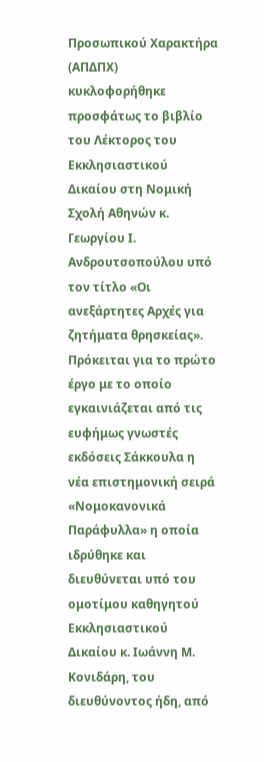Προσωπικού Χαρακτήρα (ΑΠΔΠΧ) κυκλοφορήθηκε προσφάτως το βιβλίο του Λέκτορος του Εκκλησιαστικού Δικαίου στη Νομική Σχολή Αθηνών κ. Γεωργίου Ι. Ανδρουτσοπούλου υπό τον τίτλο «Οι ανεξάρτητες Αρχές για ζητήματα θρησκείας». Πρόκειται για το πρώτο έργο με το οποίο εγκαινιάζεται από τις ευφήμως γνωστές εκδόσεις Σάκκουλα η νέα επιστημονική σειρά «Νομοκανονικά Παράφυλλα» η οποία ιδρύθηκε και διευθύνεται υπό του ομοτίμου καθηγητού Εκκλησιαστικού Δικαίου κ. Ιωάννη Μ. Κονιδάρη, του διευθύνοντος ήδη, από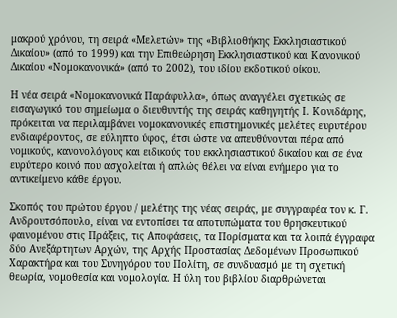μακρού χρόνου, τη σειρά «Μελετών» της «Βιβλιοθήκης Εκκλησιαστικού Δικαίου» (από το 1999) και την Επιθεώρηση Εκκλησιαστικού και Κανονικού Δικαίου «Νομοκανονικά» (από το 2002), του ιδίου εκδοτικού οίκου.

Η νέα σειρά «Νομοκανονικά Παράφυλλα», όπως αναγγέλει σχετικώς σε εισαγωγικό του σημείωμα ο διευθυντής της σειράς καθηγητής Ι. Κονιδάρης, πρόκειται να περιλαμβάνει νομοκανονικές επιστημονικές μελέτες ευρυτέρου ενδιαφέροντος, σε εύληπτο ύφος, έτσι ώστε να απευθύνονται πέρα από νομικούς, κανονολόγους και ειδικούς του εκκλησιαστικού δικαίου και σε ένα ευρύτερο κοινό που ασχολείται ή απλώς θέλει να είναι ενήμερο για το αντικείμενο κάθε έργου.

Σκοπός του πρώτου έργου / µελέτης της νέας σειράς, με συγγραφέα τον κ. Γ. Ανδρουτσόπουλο, είναι να εντοπίσει τα αποτυπώµατα του θρησκευτικού φαινοµένου στις Πράξεις, τις Αποφάσεις, τα Πορίσµατα και τα λοιπά έγγραφα δύο Ανεξάρτητων Αρχών, της Αρχής Προστασίας Δεδοµένων Προσωπικού Χαρακτήρα και του Συνηγόρου του Πολίτη, σε συνδυασµό µε τη σχετική θεωρία, νοµοθεσία και νοµολογία. Η ύλη του βιβλίου διαρθρώνεται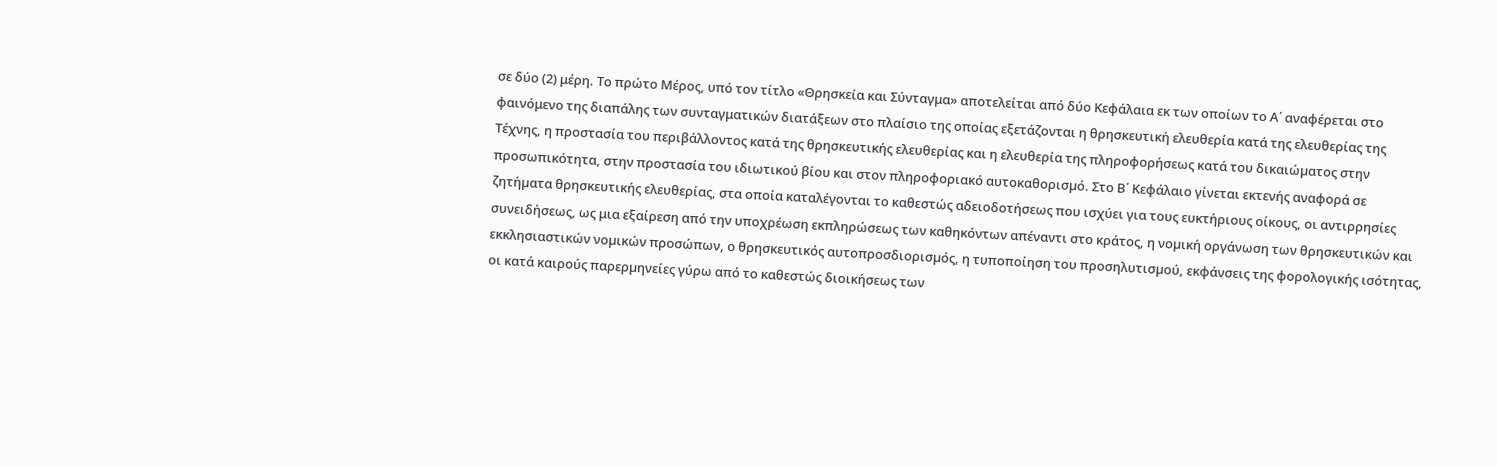σε δύο (2) μέρη. Το πρώτο Μέρος, υπό τον τίτλο «Θρησκεία και Σύνταγμα» αποτελείται από δύο Κεφάλαια εκ των οποίων το Α΄ αναφέρεται στο φαινόμενο της διαπάλης των συνταγματικών διατάξεων στο πλαίσιο της οποίας εξετάζονται η θρησκευτική ελευθερία κατά της ελευθερίας της Τέχνης, η προστασία του περιβάλλοντος κατά της θρησκευτικής ελευθερίας και η ελευθερία της πληροφορήσεως κατά του δικαιώµατος στην προσωπικότητα, στην προστασία του ιδιωτικού βίου και στον πληροφοριακό αυτοκαθορισµό. Στο Β΄ Κεφάλαιο γίνεται εκτενής αναφορά σε ζητήµατα θρησκευτικής ελευθερίας, στα οποία καταλέγονται το καθεστώς αδειοδοτήσεως που ισχύει για τους ευκτήριους οίκους, οι αντιρρησίες συνειδήσεως, ως μια εξαίρεση από την υποχρέωση εκπληρώσεως των καθηκόντων απέναντι στο κράτος, η νοµική οργάνωση των θρησκευτικών και εκκλησιαστικών νοµικών προσώπων, ο θρησκευτικός αυτοπροσδιορισµός, η τυποποίηση του προσηλυτισµού, εκφάνσεις της φορολογικής ισότητας, οι κατά καιρούς παρερµηνείες γύρω από το καθεστώς διοικήσεως των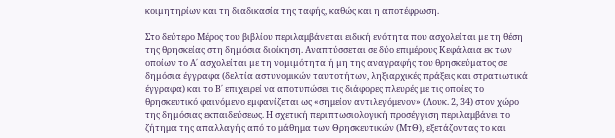κοιµητηρίων και τη διαδικασία της ταφής, καθώς και η αποτέφρωση.

Στο δεύτερο Μέρος του βιβλίου περιλαμβάνεται ειδική ενότητα που ασχολείται µε τη θέση της θρησκείας στη δηµόσια διοίκηση. Αναπτύσσεται σε δύο επιμέρους Κεφάλαια εκ των οποίων το Α΄ ασχολείται µε τη νοµιµότητα ή µη της αναγραφής του θρησκεύµατος σε δηµόσια έγγραφα (δελτία αστυνομικών ταυτοτήτων, ληξιαρχικές πράξεις και στρατιωτικά έγγραφα) και το Β΄ επιχειρεί να αποτυπώσει τις διάφορες πλευρές με τις οποίες το θρησκευτικό φαινόµενο εµφανίζεται ως «σημείον αντιλεγόμενον» (Λουκ. 2, 34) στον χώρο της δηµόσιας εκπαιδεύσεως. Η σχετική περιπτωσιολογική προσέγγιση περιλαμβάνει το ζήτημα της απαλλαγής από το μάθημα των Θρησκευτικών (ΜτΘ), εξετάζοντας το και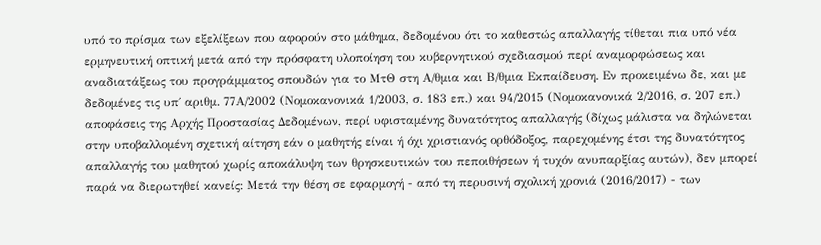υπό το πρίσμα των εξελίξεων που αφορούν στο μάθημα, δεδομένου ότι το καθεστώς απαλλαγής τίθεται πια υπό νέα ερμηνευτική οπτική μετά από την πρόσφατη υλοποίηση του κυβερνητικού σχεδιασμού περί αναμορφώσεως και αναδιατάξεως του προγράμματος σπουδών για το ΜτΘ στη Α/θμια και Β/θμια Εκπαίδευση. Εν προκειμένω δε, και με δεδομένες τις υπ΄ αριθμ. 77Α/2002 (Νομοκανονικά 1/2003, σ. 183 επ.) και 94/2015 (Νομοκανονικά 2/2016, σ. 207 επ.) αποφάσεις της Αρχής Προστασίας Δεδομένων, περί υφισταμένης δυνατότητος απαλλαγής (δίχως μάλιστα να δηλώνεται στην υποβαλλομένη σχετική αίτηση εάν ο μαθητής είναι ή όχι χριστιανός ορθόδοξος, παρεχομένης έτσι της δυνατότητος απαλλαγής του μαθητού χωρίς αποκάλυψη των θρησκευτικών του πεποιθήσεων ή τυχόν ανυπαρξίας αυτών), δεν μπορεί παρά να διερωτηθεί κανείς: Μετά την θέση σε εφαρμογή - από τη περυσινή σχολική χρονιά (2016/2017) - των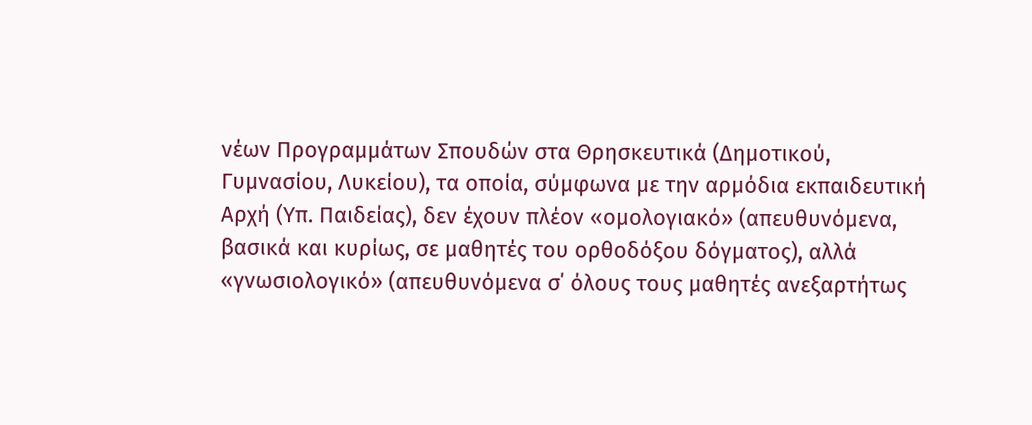νέων Προγραμμάτων Σπουδών στα Θρησκευτικά (Δημοτικού, Γυμνασίου, Λυκείου), τα οποία, σύμφωνα με την αρμόδια εκπαιδευτική Αρχή (Υπ. Παιδείας), δεν έχουν πλέον «ομολογιακό» (απευθυνόμενα, βασικά και κυρίως, σε μαθητές του ορθοδόξου δόγματος), αλλά «γνωσιολογικό» (απευθυνόμενα σ΄ όλους τους μαθητές ανεξαρτήτως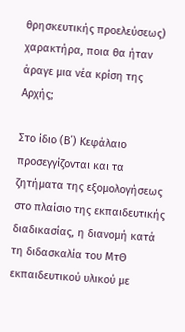θρησκευτικής προελεύσεως) χαρακτήρα, ποια θα ήταν άραγε μια νέα κρίση της Αρχής;

Στο ίδιο (Β΄) Κεφάλαιο προσεγγίζονται και τα ζητήματα της εξομολογήσεως στο πλαίσιο της εκπαιδευτικής διαδικασίας, η διανομή κατά τη διδασκαλία του ΜτΘ εκπαιδευτικού υλικού με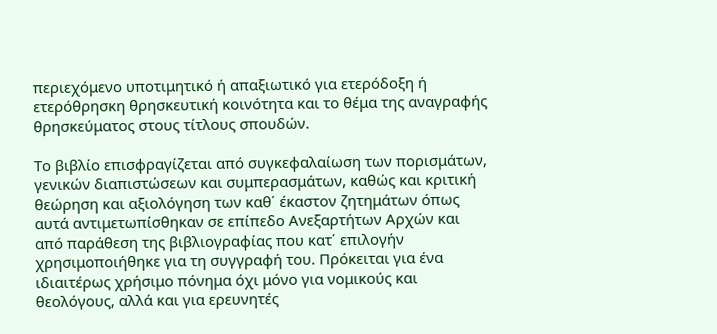περιεχόμενο υποτιμητικό ή απαξιωτικό για ετερόδοξη ή ετερόθρησκη θρησκευτική κοινότητα και το θέμα της αναγραφής θρησκεύματος στους τίτλους σπουδών.

Το βιβλίο επισφραγίζεται από συγκεφαλαίωση των πορισμάτων, γενικών διαπιστώσεων και συμπερασμάτων, καθώς και κριτική θεώρηση και αξιολόγηση των καθ΄ έκαστον ζητημάτων όπως αυτά αντιμετωπίσθηκαν σε επίπεδο Ανεξαρτήτων Αρχών και από παράθεση της βιβλιογραφίας που κατ΄ επιλογήν χρησιμοποιήθηκε για τη συγγραφή του. Πρόκειται για ένα ιδιαιτέρως χρήσιμο πόνημα όχι μόνο για νομικούς και θεολόγους, αλλά και για ερευνητές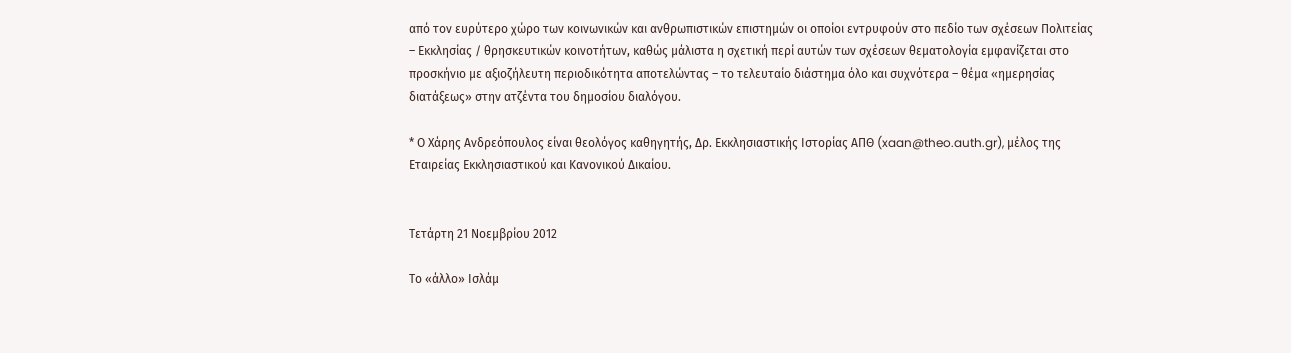από τον ευρύτερο χώρο των κοινωνικών και ανθρωπιστικών επιστημών οι οποίοι εντρυφούν στο πεδίο των σχέσεων Πολιτείας – Εκκλησίας / θρησκευτικών κοινοτήτων, καθώς μάλιστα η σχετική περί αυτών των σχέσεων θεματολογία εμφανίζεται στο προσκήνιο με αξιοζήλευτη περιοδικότητα αποτελώντας – το τελευταίο διάστημα όλο και συχνότερα – θέμα «ημερησίας διατάξεως» στην ατζέντα του δημοσίου διαλόγου.

* Ο Χάρης Ανδρεόπουλος είναι θεολόγος καθηγητής, Δρ. Εκκλησιαστικής Ιστορίας ΑΠΘ (xaan@theo.auth.gr), μέλος της Εταιρείας Εκκλησιαστικού και Κανονικού Δικαίου.


Τετάρτη 21 Νοεμβρίου 2012

Το «άλλο» Ισλάμ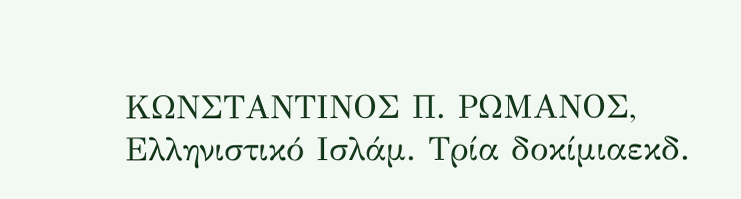ΚΩΝΣΤΑΝΤΙΝΟΣ Π. ΡΩΜΑΝΟΣ, Ελληνιστικό Ισλάμ. Τρία δοκίμιαεκδ.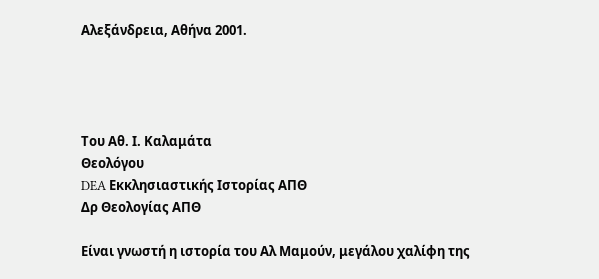Αλεξάνδρεια, Αθήνα 2001.




Του Αθ. Ι. Καλαμάτα
Θεολόγου
DEA Εκκλησιαστικής Ιστορίας ΑΠΘ
Δρ Θεολογίας ΑΠΘ

Είναι γνωστή η ιστορία του Αλ Μαμούν, μεγάλου χαλίφη της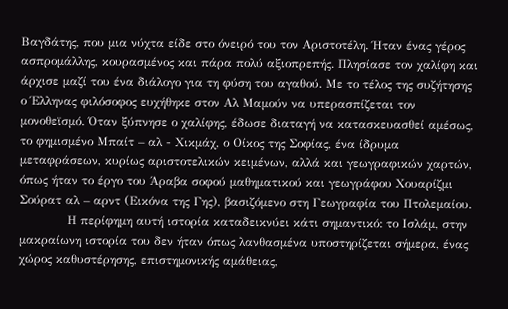Βαγδάτης, που μια νύχτα είδε στο όνειρό του τον Αριστοτέλη. Ήταν ένας γέρος ασπρομάλλης, κουρασμένος και πάρα πολύ αξιοπρεπής. Πλησίασε τον χαλίφη και άρχισε μαζί του ένα διάλογο για τη φύση του αγαθού. Με το τέλος της συζήτησης ο Έλληνας φιλόσοφος ευχήθηκε στον Αλ Μαμούν να υπερασπίζεται τον μονοθεϊσμό. Όταν ξύπνησε ο χαλίφης, έδωσε διαταγή να κατασκευασθεί αμέσως, το φημισμένο Μπαίτ – αλ - Χικμάχ, ο Οίκος της Σοφίας, ένα ίδρυμα μεταφράσεων, κυρίως αριστοτελικών κειμένων, αλλά και γεωγραφικών χαρτών, όπως ήταν το έργο του Άραβα σοφού μαθηματικού και γεωγράφου Χουαρίζμι Σούρατ αλ – αρντ (Εικόνα της Γης), βασιζόμενο στη Γεωγραφία του Πτολεμαίου.
            Η περίφημη αυτή ιστορία καταδεικνύει κάτι σημαντικό: το Ισλάμ, στην μακραίωνη ιστορία του δεν ήταν όπως λανθασμένα υποστηρίζεται σήμερα, ένας χώρος καθυστέρησης, επιστημονικής αμάθειας,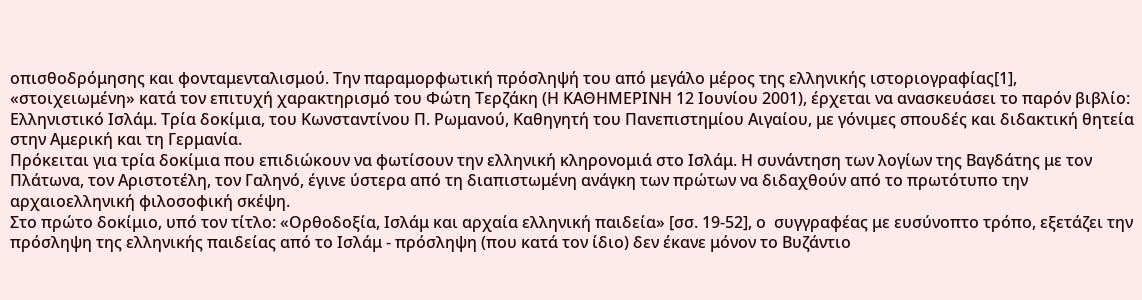οπισθοδρόμησης και φονταμενταλισμού. Την παραμορφωτική πρόσληψή του από μεγάλο μέρος της ελληνικής ιστοριογραφίας[1], «στοιχειωμένη» κατά τον επιτυχή χαρακτηρισμό του Φώτη Τερζάκη (Η ΚΑΘΗΜΕΡΙΝΗ 12 Ιουνίου 2001), έρχεται να ανασκευάσει το παρόν βιβλίο: Ελληνιστικό Ισλάμ. Τρία δοκίμια, του Κωνσταντίνου Π. Ρωμανού, Καθηγητή του Πανεπιστημίου Αιγαίου, με γόνιμες σπουδές και διδακτική θητεία στην Αμερική και τη Γερμανία.
Πρόκειται για τρία δοκίμια που επιδιώκουν να φωτίσουν την ελληνική κληρονομιά στο Ισλάμ. Η συνάντηση των λογίων της Βαγδάτης με τον Πλάτωνα, τον Αριστοτέλη, τον Γαληνό, έγινε ύστερα από τη διαπιστωμένη ανάγκη των πρώτων να διδαχθούν από το πρωτότυπο την αρχαιοελληνική φιλοσοφική σκέψη.
Στο πρώτο δοκίμιο, υπό τον τίτλο: «Ορθοδοξία, Ισλάμ και αρχαία ελληνική παιδεία» [σσ. 19-52], ο  συγγραφέας με ευσύνοπτο τρόπο, εξετάζει την πρόσληψη της ελληνικής παιδείας από το Ισλάμ - πρόσληψη (που κατά τον ίδιο) δεν έκανε μόνον το Βυζάντιο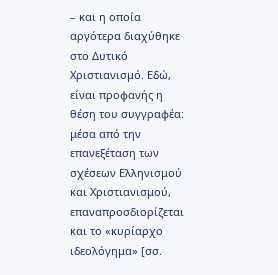– και η οποία αργότερα διαχύθηκε στο Δυτικό Χριστιανισμό. Εδώ, είναι προφανής η θέση του συγγραφέα: μέσα από την επανεξέταση των σχέσεων Ελληνισμού και Χριστιανισμού, επαναπροσδιορίζεται και το «κυρίαρχο ιδεολόγημα» [σσ.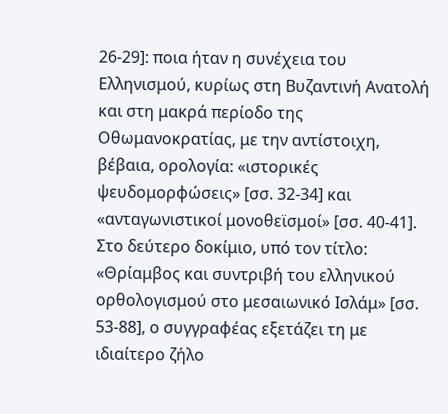26-29]: ποια ήταν η συνέχεια του Ελληνισμού, κυρίως στη Βυζαντινή Ανατολή και στη μακρά περίοδο της Οθωμανοκρατίας, με την αντίστοιχη, βέβαια, ορολογία: «ιστορικές ψευδομορφώσεις» [σσ. 32-34] και «ανταγωνιστικοί μονοθεϊσμοί» [σσ. 40-41].
Στο δεύτερο δοκίμιο, υπό τον τίτλο: «Θρίαμβος και συντριβή του ελληνικού ορθολογισμού στο μεσαιωνικό Ισλάμ» [σσ. 53-88], ο συγγραφέας εξετάζει τη με ιδιαίτερο ζήλο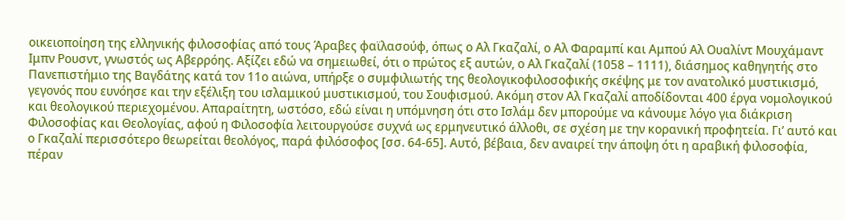οικειοποίηση της ελληνικής φιλοσοφίας από τους Άραβες φαϊλασούφ, όπως ο Αλ Γκαζαλί, ο Αλ Φαραμπί και Αμπού Αλ Ουαλίντ Μουχάμαντ Ιμπν Ρουσντ, γνωστός ως Αβερρόης. Αξίζει εδώ να σημειωθεί, ότι ο πρώτος εξ αυτών, ο Αλ Γκαζαλί (1058 – 1111), διάσημος καθηγητής στο Πανεπιστήμιο της Βαγδάτης κατά τον 11ο αιώνα, υπήρξε ο συμφιλιωτής της θεολογικοφιλοσοφικής σκέψης με τον ανατολικό μυστικισμό, γεγονός που ευνόησε και την εξέλιξη του ισλαμικού μυστικισμού, του Σουφισμού. Ακόμη στον Αλ Γκαζαλί αποδίδονται 400 έργα νομολογικού και θεολογικού περιεχομένου. Απαραίτητη, ωστόσο, εδώ είναι η υπόμνηση ότι στο Ισλάμ δεν μπορούμε να κάνουμε λόγο για διάκριση Φιλοσοφίας και Θεολογίας, αφού η Φιλοσοφία λειτουργούσε συχνά ως ερμηνευτικό άλλοθι, σε σχέση με την κορανική προφητεία. Γι’ αυτό και ο Γκαζαλί περισσότερο θεωρείται θεολόγος, παρά φιλόσοφος [σσ. 64-65]. Αυτό, βέβαια, δεν αναιρεί την άποψη ότι η αραβική φιλοσοφία, πέραν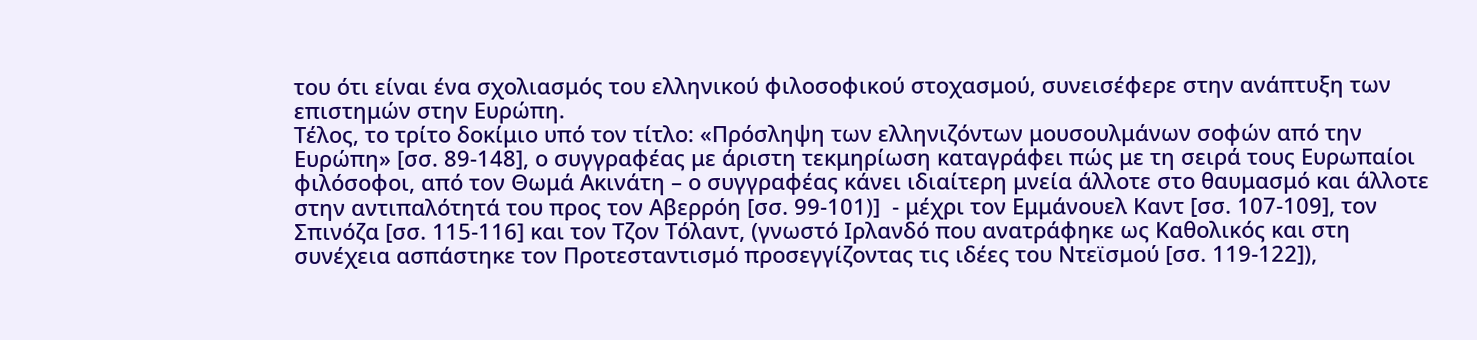του ότι είναι ένα σχολιασμός του ελληνικού φιλοσοφικού στοχασμού, συνεισέφερε στην ανάπτυξη των επιστημών στην Ευρώπη.
Τέλος, το τρίτο δοκίμιο υπό τον τίτλο: «Πρόσληψη των ελληνιζόντων μουσουλμάνων σοφών από την Ευρώπη» [σσ. 89-148], ο συγγραφέας με άριστη τεκμηρίωση καταγράφει πώς με τη σειρά τους Ευρωπαίοι φιλόσοφοι, από τον Θωμά Ακινάτη – ο συγγραφέας κάνει ιδιαίτερη μνεία άλλοτε στο θαυμασμό και άλλοτε στην αντιπαλότητά του προς τον Αβερρόη [σσ. 99-101)]  - μέχρι τον Εμμάνουελ Καντ [σσ. 107-109], τον Σπινόζα [σσ. 115-116] και τον Τζον Τόλαντ, (γνωστό Ιρλανδό που ανατράφηκε ως Καθολικός και στη συνέχεια ασπάστηκε τον Προτεσταντισμό προσεγγίζοντας τις ιδέες του Ντεϊσμού [σσ. 119-122]),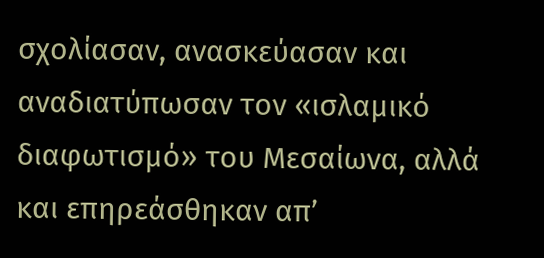σχολίασαν, ανασκεύασαν και αναδιατύπωσαν τον «ισλαμικό διαφωτισμό» του Μεσαίωνα, αλλά και επηρεάσθηκαν απ’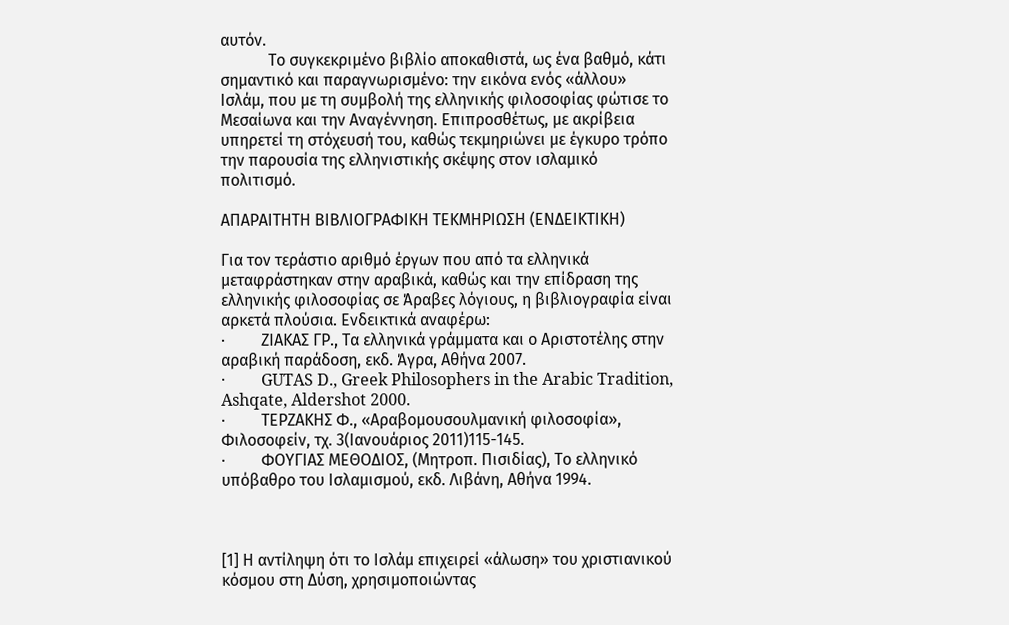αυτόν.
            Το συγκεκριμένο βιβλίο αποκαθιστά, ως ένα βαθμό, κάτι σημαντικό και παραγνωρισμένο: την εικόνα ενός «άλλου» Ισλάμ, που με τη συμβολή της ελληνικής φιλοσοφίας φώτισε το Μεσαίωνα και την Αναγέννηση. Επιπροσθέτως, με ακρίβεια υπηρετεί τη στόχευσή του, καθώς τεκμηριώνει με έγκυρο τρόπο την παρουσία της ελληνιστικής σκέψης στον ισλαμικό πολιτισμό.

ΑΠΑΡΑΙΤΗΤΗ ΒΙΒΛΙΟΓΡΑΦΙΚΗ ΤΕΚΜΗΡΙΩΣΗ (ΕΝΔΕΙΚΤΙΚΗ)

Για τον τεράστιο αριθμό έργων που από τα ελληνικά μεταφράστηκαν στην αραβικά, καθώς και την επίδραση της ελληνικής φιλοσοφίας σε Άραβες λόγιους, η βιβλιογραφία είναι αρκετά πλούσια. Ενδεικτικά αναφέρω:
·         ΖΙΑΚΑΣ ΓΡ., Τα ελληνικά γράμματα και ο Αριστοτέλης στην αραβική παράδοση, εκδ. Άγρα, Αθήνα 2007.
·         GUTAS D., Greek Philosophers in the Arabic Tradition, Ashqate, Aldershot 2000.
·         ΤΕΡΖΑΚΗΣ Φ., «Αραβομουσουλμανική φιλοσοφία», Φιλοσοφείν, τχ. 3(Ιανουάριος 2011)115-145.
·         ΦΟΥΓΙΑΣ ΜΕΘΟΔΙΟΣ, (Μητροπ. Πισιδίας), Το ελληνικό υπόβαθρο του Ισλαμισμού, εκδ. Λιβάνη, Αθήνα 1994.



[1] Η αντίληψη ότι το Ισλάμ επιχειρεί «άλωση» του χριστιανικού κόσμου στη Δύση, χρησιμοποιώντας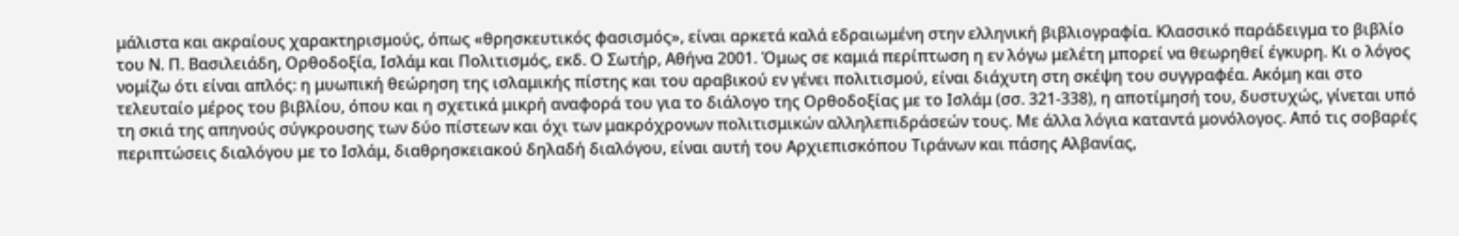μάλιστα και ακραίους χαρακτηρισμούς, όπως «θρησκευτικός φασισμός», είναι αρκετά καλά εδραιωμένη στην ελληνική βιβλιογραφία. Κλασσικό παράδειγμα το βιβλίο του Ν. Π. Βασιλειάδη, Ορθοδοξία, Ισλάμ και Πολιτισμός, εκδ. Ο Σωτήρ, Αθήνα 2001. Όμως σε καμιά περίπτωση η εν λόγω μελέτη μπορεί να θεωρηθεί έγκυρη. Κι ο λόγος νομίζω ότι είναι απλός: η μυωπική θεώρηση της ισλαμικής πίστης και του αραβικού εν γένει πολιτισμού, είναι διάχυτη στη σκέψη του συγγραφέα. Ακόμη και στο τελευταίο μέρος του βιβλίου, όπου και η σχετικά μικρή αναφορά του για το διάλογο της Ορθοδοξίας με το Ισλάμ (σσ. 321-338), η αποτίμησή του, δυστυχώς, γίνεται υπό τη σκιά της απηνούς σύγκρουσης των δύο πίστεων και όχι των μακρόχρονων πολιτισμικών αλληλεπιδράσεών τους. Με άλλα λόγια καταντά μονόλογος. Από τις σοβαρές περιπτώσεις διαλόγου με το Ισλάμ, διαθρησκειακού δηλαδή διαλόγου, είναι αυτή του Αρχιεπισκόπου Τιράνων και πάσης Αλβανίας,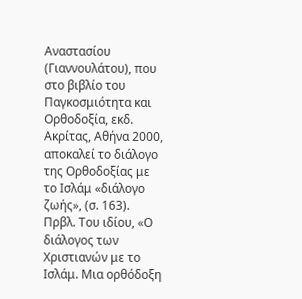Αναστασίου (Γιαννουλάτου), που στο βιβλίο του Παγκοσμιότητα και Ορθοδοξία, εκδ. Ακρίτας, Αθήνα 2000, αποκαλεί το διάλογο της Ορθοδοξίας με το Ισλάμ «διάλογο ζωής», (σ. 163). Πρβλ. Του ιδίου, «Ο διάλογος των Χριστιανών με το Ισλάμ. Μια ορθόδοξη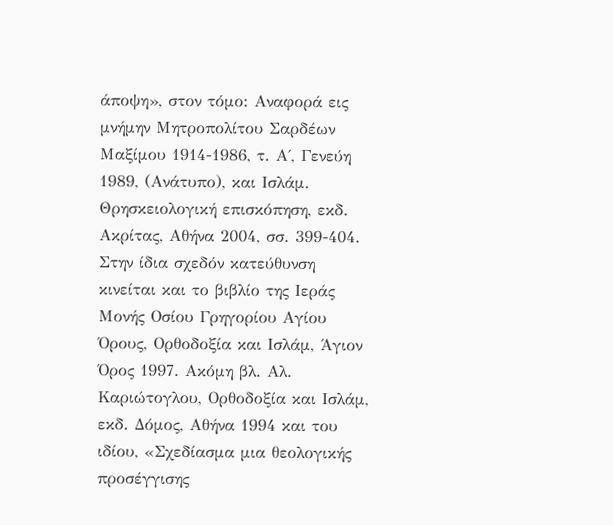άποψη», στον τόμο: Αναφορά εις μνήμην Μητροπολίτου Σαρδέων Μαξίμου 1914-1986, τ. Α΄, Γενεύη 1989, (Ανάτυπο), και Ισλάμ. Θρησκειολογική επισκόπηση, εκδ. Ακρίτας, Αθήνα 2004, σσ. 399-404. Στην ίδια σχεδόν κατεύθυνση κινείται και το βιβλίο της Ιεράς Μονής Οσίου Γρηγορίου Αγίου Όρους, Ορθοδοξία και Ισλάμ, Άγιον Όρος 1997. Ακόμη βλ. Αλ. Καριώτογλου, Ορθοδοξία και Ισλάμ, εκδ. Δόμος, Αθήνα 1994 και του ιδίου, «Σχεδίασμα μια θεολογικής προσέγγισης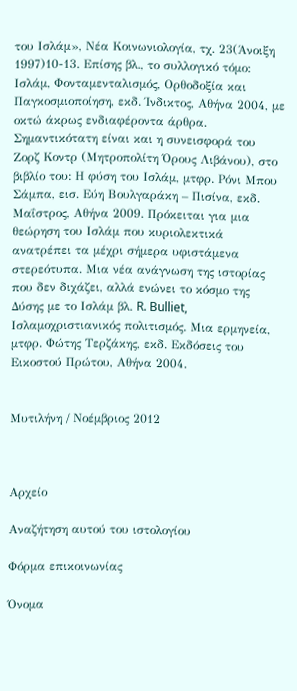του Ισλάμ», Νέα Κοινωνιολογία, τχ. 23(Άνοιξη 1997)10-13. Επίσης βλ., το συλλογικό τόμο: Ισλάμ, Φονταμενταλισμός, Ορθοδοξία και Παγκοσμιοποίηση, εκδ. Ίνδικτος, Αθήνα 2004, με οκτώ άκρως ενδιαφέροντα άρθρα. Σημαντικότατη είναι και η συνεισφορά του Ζορζ Κοντρ (Μητροπολίτη Όρους Λιβάνου), στο βιβλίο του: Η φύση του Ισλάμ, μτφρ. Ρόνι Μπου Σάμπα, εισ. Εύη Βουλγαράκη – Πισίνα, εκδ. Μαΐστρος, Αθήνα 2009. Πρόκειται για μια θεώρηση του Ισλάμ που κυριολεκτικά ανατρέπει τα μέχρι σήμερα υφιστάμενα στερεότυπα. Μια νέα ανάγνωση της ιστορίας που δεν διχάζει, αλλά ενώνει το κόσμο της Δύσης με το Ισλάμ βλ. R. Bulliet, Ισλαμοχριστιανικός πολιτισμός. Μια ερμηνεία, μτφρ. Φώτης Τερζάκης, εκδ. Εκδόσεις του Εικοστού Πρώτου, Αθήνα 2004.


Μυτιλήνη / Νοέμβριος 2012



Αρχείο

Αναζήτηση αυτού του ιστολογίου

Φόρμα επικοινωνίας

Όνομα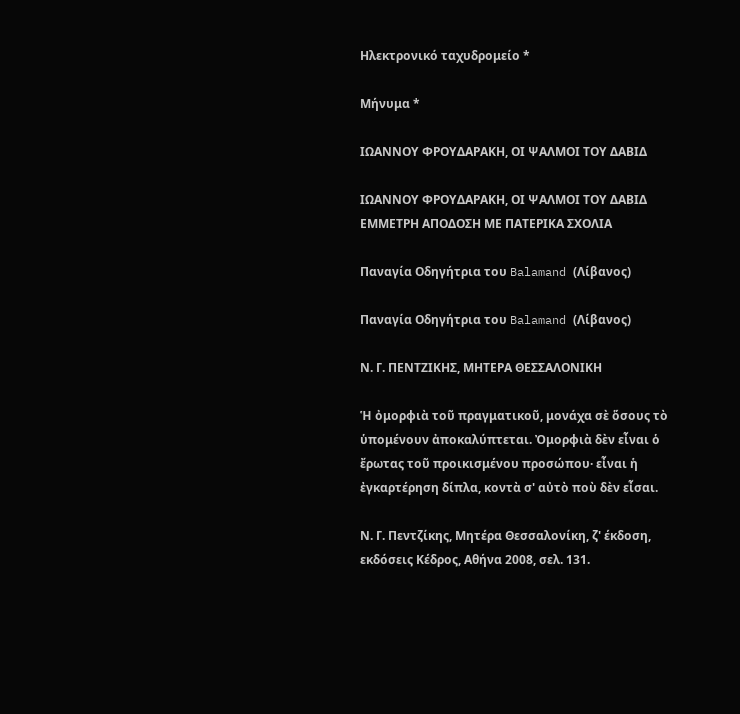Ηλεκτρονικό ταχυδρομείο *

Μήνυμα *

ΙΩΑΝΝΟΥ ΦΡΟΥΔΑΡΑΚΗ, ΟΙ ΨΑΛΜΟΙ ΤΟΥ ΔΑΒΙΔ

ΙΩΑΝΝΟΥ ΦΡΟΥΔΑΡΑΚΗ, ΟΙ ΨΑΛΜΟΙ ΤΟΥ ΔΑΒΙΔ
ΕΜΜΕΤΡΗ ΑΠΟΔΟΣΗ ΜΕ ΠΑΤΕΡΙΚΑ ΣΧΟΛΙΑ

Παναγία Οδηγήτρια του Balamand (Λίβανος)

Παναγία Οδηγήτρια του Balamand (Λίβανος)

Ν. Γ. ΠΕΝΤΖΙΚΗΣ, ΜΗΤΕΡΑ ΘΕΣΣΑΛΟΝΙΚΗ

Ἡ ὀμορφιὰ τοῦ πραγματικοῦ, μονάχα σὲ ὅσους τὸ ὑπομένουν ἀποκαλύπτεται. Ὀμορφιὰ δὲν εἶναι ὁ ἔρωτας τοῦ προικισμένου προσώπου· εἶναι ἡ ἐγκαρτέρηση δίπλα, κοντὰ σ' αὐτὸ ποὺ δὲν εἶσαι.

Ν. Γ. Πεντζίκης, Μητέρα Θεσσαλονίκη, ζ' έκδοση, εκδόσεις Κέδρος, Αθήνα 2008, σελ. 131.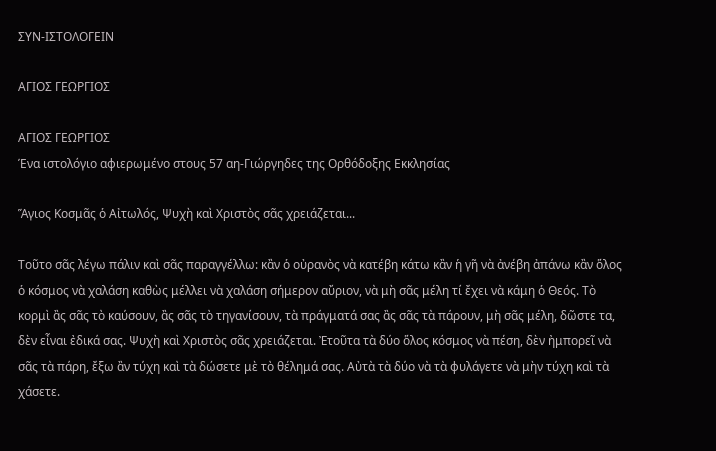ΣΥΝ-ΙΣΤΟΛΟΓΕΙΝ

ΑΓΙΟΣ ΓΕΩΡΓΙΟΣ

ΑΓΙΟΣ ΓΕΩΡΓΙΟΣ
Ένα ιστολόγιο αφιερωμένο στους 57 αη-Γιώργηδες της Ορθόδοξης Εκκλησίας

Ἅγιος Κοσμᾶς ὁ Αἰτωλός, Ψυχὴ καὶ Χριστὸς σᾶς χρειάζεται...

Τοῦτο σᾶς λέγω πάλιν καὶ σᾶς παραγγέλλω: κἂν ὁ οὐρανὸς νὰ κατέβη κάτω κἂν ἡ γῆ νὰ ἀνέβη ἀπάνω κἂν ὅλος ὁ κόσμος νὰ χαλάση καθὼς μέλλει νὰ χαλάση σήμερον αὔριον, νὰ μὴ σᾶς μέλη τί ἔχει νὰ κάμη ὁ Θεός. Τὸ κορμὶ ἂς σᾶς τὸ καύσουν, ἂς σᾶς τὸ τηγανίσουν, τὰ πράγματά σας ἂς σᾶς τὰ πάρουν, μὴ σᾶς μέλη, δῶστε τα, δὲν εἶναι ἐδικά σας. Ψυχὴ καὶ Χριστὸς σᾶς χρειάζεται. Ἐτοῦτα τὰ δύο ὅλος κόσμος νὰ πέση, δὲν ἠμπορεῖ νὰ σᾶς τὰ πάρη, ἔξω ἂν τύχη καὶ τὰ δώσετε μὲ τὸ θέλημά σας. Αὐτὰ τὰ δύο νὰ τὰ φυλάγετε νὰ μὴν τύχη καὶ τὰ χάσετε.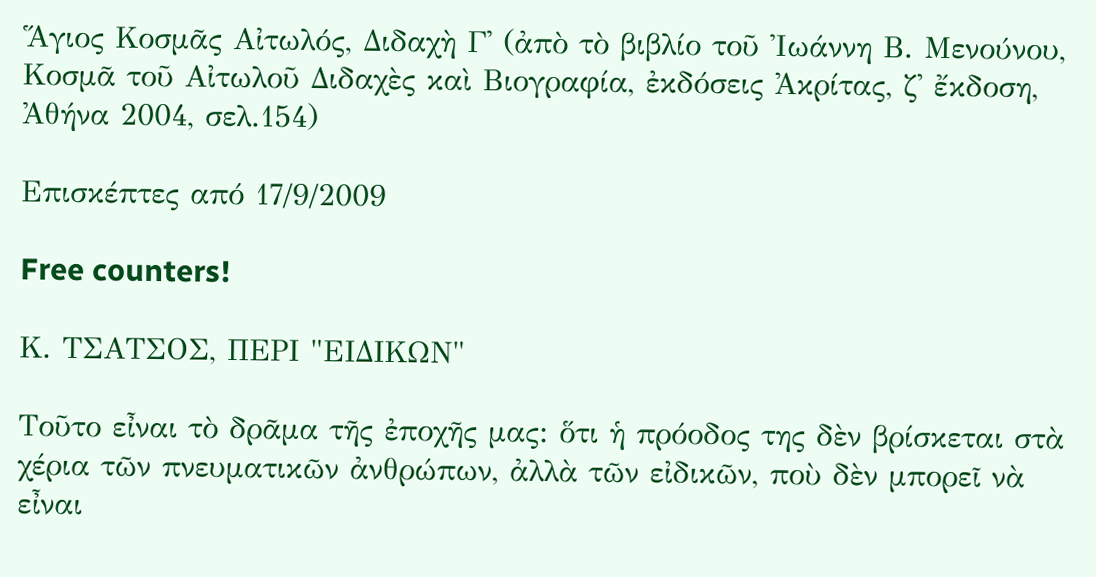Ἅγιος Κοσμᾶς Αἰτωλός, Διδαχὴ Γ' (ἀπὸ τὸ βιβλίο τοῦ Ἰωάννη Β. Μενούνου, Κοσμᾶ τοῦ Αἰτωλοῦ Διδαχὲς καὶ Βιογραφία, ἐκδόσεις Ἀκρίτας, ζ' ἔκδοση, Ἀθήνα 2004, σελ.154)

Επισκέπτες από 17/9/2009

Free counters!

Κ. ΤΣΑΤΣΟΣ, ΠΕΡΙ "ΕΙΔΙΚΩΝ"

Τοῦτο εἶναι τὸ δρᾶμα τῆς ἐποχῆς μας: ὅτι ἡ πρόοδος της δὲν βρίσκεται στὰ χέρια τῶν πνευματικῶν ἀνθρώπων, ἀλλὰ τῶν εἰδικῶν, ποὺ δὲν μπορεῖ νὰ εἶναι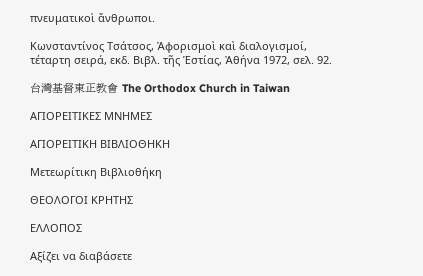πνευματικοὶ ἄνθρωποι.

Κωνσταντίνος Τσάτσος, Ἀφορισμοὶ καὶ διαλογισμοί, τέταρτη σειρά, εκδ. Βιβλ. τῆς Ἑστίας, Ἀθήνα 1972, σελ. 92.

台灣基督東正教會 The Orthodox Church in Taiwan

ΑΓΙΟΡΕΙΤΙΚΕΣ ΜΝΗΜΕΣ

ΑΓΙΟΡΕΙΤΙΚΗ ΒΙΒΛΙΟΘΗΚΗ

Μετεωρίτικη Βιβλιοθήκη

ΘΕΟΛΟΓΟΙ ΚΡΗΤΗΣ

ΕΛΛΟΠΟΣ

Αξίζει να διαβάσετε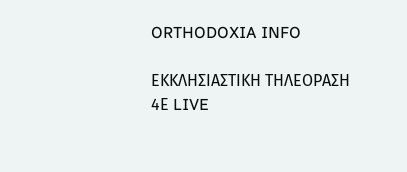ORTHODOXIA INFO

ΕΚΚΛΗΣΙΑΣΤΙΚΗ ΤΗΛΕΟΡΑΣΗ 4Ε LIVE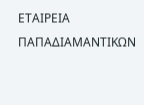ΕΤΑΙΡΕΙΑ ΠΑΠΑΔΙΑΜΑΝΤΙΚΩΝ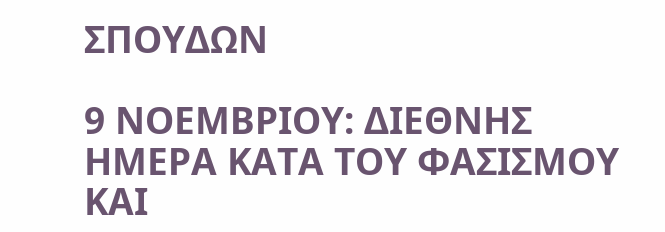ΣΠΟΥΔΩΝ

9 ΝΟΕΜΒΡΙΟΥ: ΔΙΕΘΝΗΣ ΗΜΕΡΑ ΚΑΤΑ ΤΟΥ ΦΑΣΙΣΜΟΥ ΚΑΙ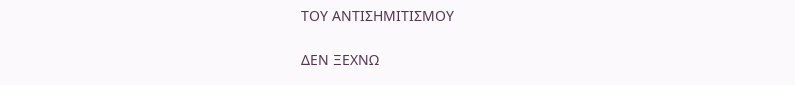ΤΟΥ ΑΝΤΙΣΗΜΙΤΙΣΜΟΥ

ΔΕΝ ΞΕΧΝΩ